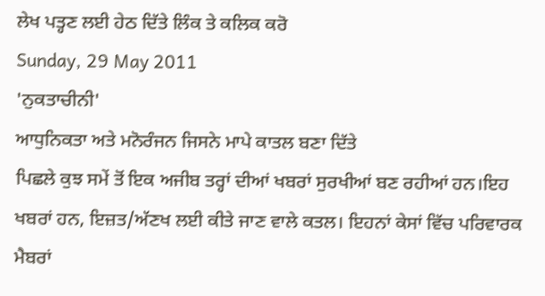ਲੇਖ ਪਤ੍ਹਣ ਲਈ ਹੇਠ ਦਿੱਤੇ ਲਿੰਕ ਤੇ ਕਲਿਕ ਕਰੋ
Sunday, 29 May 2011
'ਨੁਕਤਾਚੀਨੀ'
ਆਧੁਨਿਕਤਾ ਅਤੇ ਮਨੋਰੰਜਨ ਜਿਸਨੇ ਮਾਪੇ ਕਾਤਲ ਬਣਾ ਦਿੱਤੇ
ਪਿਛਲੇ ਕੁਝ ਸਮੇਂ ਤੋਂ ਇਕ ਅਜੀਬ ਤਰ੍ਹਾਂ ਦੀਆਂ ਖਬਰਾਂ ਸੁਰਖੀਆਂ ਬਣ ਰਹੀਆਂ ਹਨ।ਇਹ ਖਬਰਾਂ ਹਨ, ਇਜ਼ਤ/ਅੱਣਖ ਲਈ ਕੀਤੇ ਜਾਣ ਵਾਲੇ ਕਤਲ। ਇਹਨਾਂ ਕੇਸਾਂ ਵਿੱਚ ਪਰਿਵਾਰਕ ਮੈਬਰਾਂ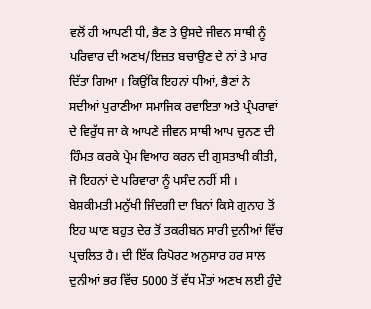ਵਲੋਂ ਹੀ ਆਪਣੀ ਧੀ, ਭੈਣ ਤੇ ਉਸਦੇ ਜੀਵਨ ਸਾਥੀ ਨੂੰ ਪਰਿਵਾਰ ਦੀ ਅਣਖ/ਇਜ਼ਤ ਬਚਾਉਣ ਦੇ ਨਾਂ ਤੇ ਮਾਰ ਦਿੱਤਾ ਗਿਆ । ਕਿਉਂਕਿ ਇਹਨਾਂ ਧੀਆਂ, ਭੈਣਾਂ ਨੇ ਸਦੀਆਂ ਪੁਰਾਣੀਆ ਸਮਾਜਿਕ ਰਵਾਇਤਾ ਅਤੇ ਪ੍ਰੰਪਰਾਵਾਂ ਦੇ ਵਿਰੁੱਧ ਜਾ ਕੇ ਆਪਣੇ ਜੀਵਨ ਸਾਥੀ ਆਪ ਚੁਨਣ ਦੀ ਹਿੰਮਤ ਕਰਕੇ ਪ੍ਰੇਮ ਵਿਆਹ ਕਰਨ ਦੀ ਗੁਸਤਾਖੀ ਕੀਤੀ, ਜੋ ਇਹਨਾਂ ਦੇ ਪਰਿਵਾਰਾ ਨੂੰ ਪਸੰਦ ਨਹੀਂ ਸੀ ।
ਬੇਸ਼ਕੀਮਤੀ ਮਨੁੱਖੀ ਜਿੰਦਗੀ ਦਾ ਬਿਨਾਂ ਕਿਸੇ ਗੁਨਾਹ ਤੋਂ ਇਹ ਘਾਣ ਬਹੁਤ ਦੇਰ ਤੋਂ ਤਕਰੀਬਨ ਸਾਰੀ ਦੁਨੀਆਂ ਵਿੱਚ ਪ੍ਰਚਲਿਤ ਹੈ। ਦੀ ਇੱਕ ਰਿਪੋਰਟ ਅਨੁਸਾਰ ਹਰ ਸਾਲ ਦੁਨੀਆਂ ਭਰ ਵਿੱਚ 5000 ਤੋਂ ਵੱਧ ਮੌਤਾਂ ਅਣਖ ਲਈ ਹੁੰਦੇ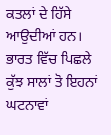ਕਤਲਾਂ ਦੇ ਹਿੱਸੇ ਆਉਦੀਆਂ ਹਨ। ਭਾਰਤ ਵਿੱਚ ਪਿਛਲੇ ਕੁੱਝ ਸਾਲਾਂ ਤੋ ਇਹਨਾਂ ਘਟਨਾਵਾਂ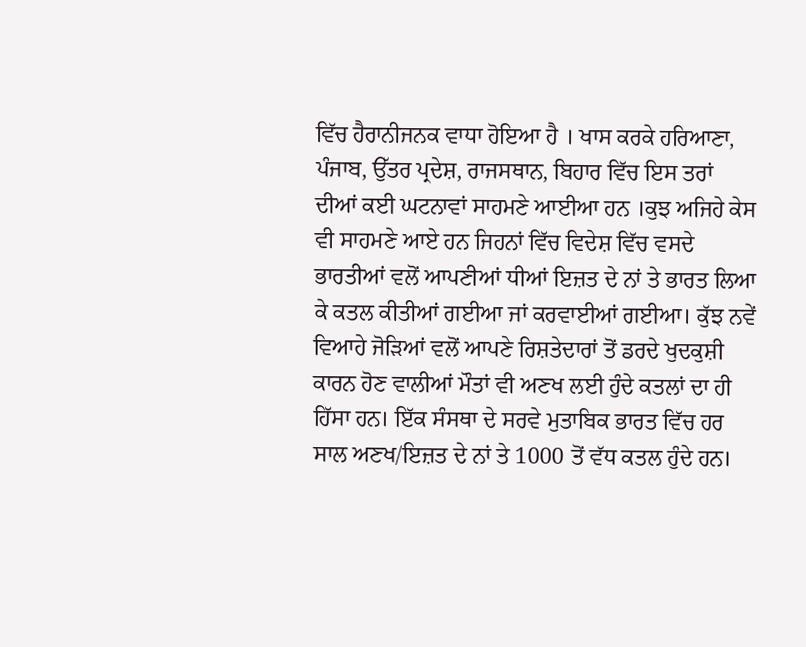ਵਿੱਚ ਹੈਰਾਨੀਜਨਕ ਵਾਧਾ ਹੋਇਆ ਹੈ । ਖਾਸ ਕਰਕੇ ਹਰਿਆਣਾ,
ਪੰਜਾਬ, ਉੱਤਰ ਪ੍ਰਦੇਸ਼, ਰਾਜਸਥਾਨ, ਬਿਹਾਰ ਵਿੱਚ ਇਸ ਤਰਾਂ ਦੀਆਂ ਕਈ ਘਟਨਾਵਾਂ ਸਾਹਮਣੇ ਆਈਆ ਹਨ ।ਕੁਝ ਅਜਿਹੇ ਕੇਸ ਵੀ ਸਾਹਮਣੇ ਆਏ ਹਨ ਜਿਹਨਾਂ ਵਿੱਚ ਵਿਦੇਸ਼ ਵਿੱਚ ਵਸਦੇ ਭਾਰਤੀਆਂ ਵਲੋਂ ਆਪਣੀਆਂ ਧੀਆਂ ਇਜ਼ਤ ਦੇ ਨਾਂ ਤੇ ਭਾਰਤ ਲਿਆ ਕੇ ਕਤਲ ਕੀਤੀਆਂ ਗਈਆ ਜਾਂ ਕਰਵਾਈਆਂ ਗਈਆ। ਕੁੱਝ ਨਵੇਂ ਵਿਆਹੇ ਜੋੜਿਆਂ ਵਲੋਂ ਆਪਣੇ ਰਿਸ਼ਤੇਦਾਰਾਂ ਤੋਂ ਡਰਦੇ ਖੁਦਕੁਸ਼ੀ ਕਾਰਨ ਹੋਣ ਵਾਲੀਆਂ ਮੌਤਾਂ ਵੀ ਅਣਖ ਲਈ ਹੁੰਦੇ ਕਤਲਾਂ ਦਾ ਹੀ ਹਿੱਸਾ ਹਨ। ਇੱਕ ਸੰਸਥਾ ਦੇ ਸਰਵੇ ਮੁਤਾਬਿਕ ਭਾਰਤ ਵਿੱਚ ਹਰ ਸਾਲ ਅਣਖ/ਇਜ਼ਤ ਦੇ ਨਾਂ ਤੇ 1000 ਤੋਂ ਵੱਧ ਕਤਲ ਹੁੰਦੇ ਹਨ।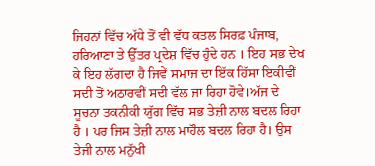ਜਿਹਨਾਂ ਵਿੱਚ ਅੱਧੇ ਤੋਂ ਵੀ ਵੱਧ ਕਤਲ ਸਿਰਫ਼ ਪੰਜਾਬ, ਹਰਿਆਣਾ ਤੇ ਉੱਤਰ ਪ੍ਰਦੇਸ਼ ਵਿੱਚ ਹੁੰਦੇ ਹਨ । ਇਹ ਸਭ ਦੇਖ ਕੇ ਇਹ ਲੱਗਦਾ ਹੈ ਜਿਵੇਂ ਸਮਾਜ ਦਾ ਇੱਕ ਹਿੱਸਾ ਇਕੀਵੀਂ ਸਦੀ ਤੋਂ ਅਠਾਰਵੀਂ ਸਦੀ ਵੱਲ ਜਾ ਰਿਹਾ ਹੋਵੇ।ਅੱਜ ਦੇ ਸੂਚਨਾ ਤਕਨੀਕੀ ਯੁੱਗ ਵਿੱਚ ਸਭ ਤੇਜ਼ੀ ਨਾਲ ਬਦਲ ਰਿਹਾ ਹੈ । ਪਰ ਜਿਸ ਤੇਜ਼ੀ ਨਾਲ ਮਾਹੌਲ ਬਦਲ ਰਿਹਾ ਹੈ। ਉਸ ਤੇਜੀ ਨਾਲ ਮਨੁੱਖੀ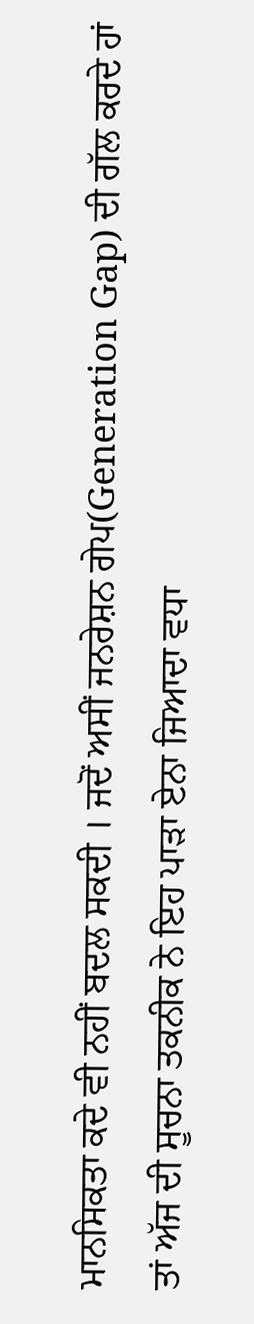ਮਾਨਸਿਕਤਾ ਕਦੇ ਵੀ ਨਹੀਂ ਬਦਲ ਸਕਦੀ । ਜਦੋਂ ਅਸੀਂ ਜਨਰੇਸ਼ਨ ਗੇਪ(Generation Gap) ਦੀ ਗੱਲ ਕਰਦੇ ਹਾਂ ਤਾਂ ਅੱਜ ਦੀ ਸੂਚਨਾ ਤਕਨੀਕ ਨੇ ਇਹ ਪਾੜਾ ਏਨਾ ਜਿਆਦਾ ਵਧਾ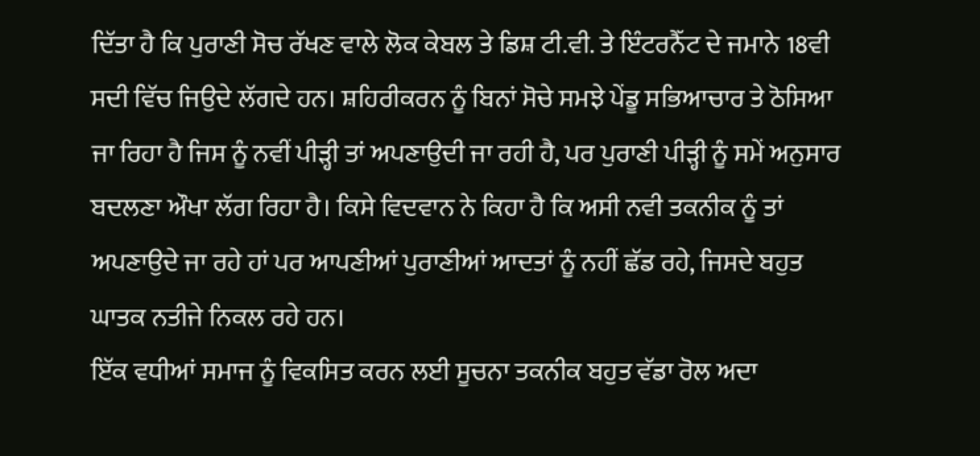ਦਿੱਤਾ ਹੈ ਕਿ ਪੁਰਾਣੀ ਸੋਚ ਰੱਖਣ ਵਾਲੇ ਲੋਕ ਕੇਬਲ ਤੇ ਡਿਸ਼ ਟੀ.ਵੀ. ਤੇ ਇੰਟਰਨੈੱਟ ਦੇ ਜਮਾਨੇ 18ਵੀ ਸਦੀ ਵਿੱਚ ਜਿਉਦੇ ਲੱਗਦੇ ਹਨ। ਸ਼ਹਿਰੀਕਰਨ ਨੂੰ ਬਿਨਾਂ ਸੋਚੇ ਸਮਝੇ ਪੇਂਡੂ ਸਭਿਆਚਾਰ ਤੇ ਠੋਸਿਆ ਜਾ ਰਿਹਾ ਹੈ ਜਿਸ ਨੂੰ ਨਵੀਂ ਪੀੜ੍ਹੀ ਤਾਂ ਅਪਣਾਉਦੀ ਜਾ ਰਹੀ ਹੈ, ਪਰ ਪੁਰਾਣੀ ਪੀੜ੍ਹੀ ਨੂੰ ਸਮੇਂ ਅਨੁਸਾਰ ਬਦਲਣਾ ਔਖਾ ਲੱਗ ਰਿਹਾ ਹੈ। ਕਿਸੇ ਵਿਦਵਾਨ ਨੇ ਕਿਹਾ ਹੈ ਕਿ ਅਸੀ ਨਵੀ ਤਕਨੀਕ ਨੂੰ ਤਾਂ ਅਪਣਾਉਦੇ ਜਾ ਰਹੇ ਹਾਂ ਪਰ ਆਪਣੀਆਂ ਪੁਰਾਣੀਆਂ ਆਦਤਾਂ ਨੂੰ ਨਹੀਂ ਛੱਡ ਰਹੇ, ਜਿਸਦੇ ਬਹੁਤ ਘਾਤਕ ਨਤੀਜੇ ਨਿਕਲ ਰਹੇ ਹਨ।
ਇੱਕ ਵਧੀਆਂ ਸਮਾਜ ਨੂੰ ਵਿਕਸਿਤ ਕਰਨ ਲਈ ਸੂਚਨਾ ਤਕਨੀਕ ਬਹੁਤ ਵੱਡਾ ਰੋਲ ਅਦਾ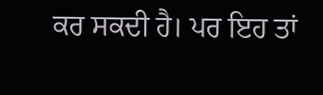ਕਰ ਸਕਦੀ ਹੈ। ਪਰ ਇਹ ਤਾਂ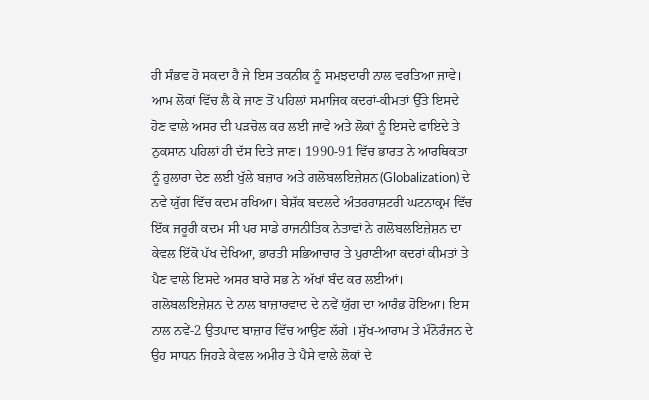ਹੀ ਸੰਭਵ ਹੋ ਸਕਦਾ ਹੈ ਜੇ ਇਸ ਤਕਨੀਕ ਨੂੰ ਸਮਝਦਾਰੀ ਨਾਲ ਵਰਤਿਆ ਜਾਵੇ। ਆਮ ਲੋਕਾਂ ਵਿੱਚ ਲੈ ਕੇ ਜਾਣ ਤੋਂ ਪਹਿਲਾਂ ਸਮਾਜਿਕ ਕਦਰਾਂ-ਕੀਮਤਾਂ ਉੱਤੇ ਇਸਦੇ ਹੋਣ ਵਾਲੇ ਅਸਰ ਦੀ ਪੜਚੋਲ ਕਰ ਲਈ ਜਾਵੇ ਅਤੇ ਲੋਕਾਂ ਨੂੰ ਇਸਦੇ ਫਾਇਦੇ ਤੇ ਨੁਕਸਾਨ ਪਹਿਲਾਂ ਹੀ ਦੱਸ ਦਿਤੇ ਜਾਣ। 1990-91 ਵਿੱਚ ਭਾਰਤ ਨੇ ਆਰਥਿਕਤਾ ਨੂੰ ਹੁਲਾਰਾ ਦੇਣ ਲਈ ਖੁੱਲੇ ਬਜ਼ਾਰ ਅਤੇ ਗਲੋਬਲਇਜ਼ੇਸ਼ਨ(Globalization) ਦੇ ਨਵੇ ਯੁੱਗ ਵਿੱਚ ਕਦਮ ਰਖਿਆ। ਬੇਸ਼ੱਕ ਬਦਲਦੇ ਅੰਤਰਰਾਸ਼ਟਰੀ ਘਟਨਾਕ੍ਰਮ ਵਿੱਚ ਇੱਕ ਜਰੂਰੀ ਕਦਮ ਸੀ ਪਰ ਸਾਡੇ ਰਾਜਨੀਤਿਕ ਨੇਤਾਵਾਂ ਨੇ ਗਲੋਬਲਇਜ਼ੇਸ਼ਨ ਦਾ ਕੇਵਲ ਇੱਕੋ ਪੱਖ ਦੇਖਿਆ, ਭਾਰਤੀ ਸਭਿਆਚਾਰ ਤੇ ਪੁਰਾਣੀਆ ਕਦਰਾਂ ਕੀਮਤਾਂ ਤੇ ਪੈਣ ਵਾਲੇ ਇਸਦੇ ਅਸਰ ਬਾਰੇ ਸਭ ਨੇ ਅੱਖਾਂ ਬੰਦ ਕਰ ਲਈਆਂ। ਗਲੋਬਲਇਜ਼ੇਸ਼ਨ ਦੇ ਨਾਲ ਬਾਜ਼ਾਰਵਾਦ ਦੇ ਨਵੇਂ ਯੁੱਗ ਦਾ ਆਰੰਭ ਹੋਇਆ। ਇਸ ਨਾਲ ਨਵੇਂ-2 ਉਤਪਾਦ ਬਾਜ਼ਾਰ ਵਿੱਚ ਆਉਣ ਲੱਗੇ ।ਸੁੱਖ-ਆਰਾਮ ਤੇ ਮੰਨੋਰੰਜਨ ਦੇ ਉਹ ਸਾਧਨ ਜਿਹੜੇ ਕੇਵਲ ਅਮੀਰ ਤੇ ਪੈਸੇ ਵਾਲੇ ਲੋਕਾਂ ਦੇ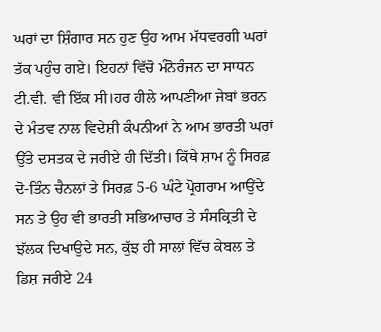ਘਰਾਂ ਦਾ ਸ਼ਿੰਗਾਰ ਸਨ ਹੁਣ ਉਹ ਆਮ ਮੱਧਵਰਗੀ ਘਰਾਂ ਤੱਕ ਪਹੁੰਚ ਗਏ। ਇਹਨਾਂ ਵਿੱਚੋ ਮੰਨੋਰੰਜਨ ਦਾ ਸਾਧਨ ਟੀ.ਵੀ. ਵੀ ਇੱਕ ਸੀ।ਹਰ ਹੀਲੇ ਆਪਣੀਆ ਜੇਬਾਂ ਭਰਨ ਦੇ ਮੰਤਵ ਨਾਲ ਵਿਦੇਸ਼ੀ ਕੰਪਨੀਆਂ ਨੇ ਆਮ ਭਾਰਤੀ ਘਰਾਂ ਉੱਤੇ ਦਸਤਕ ਦੇ ਜਰੀਏ ਹੀ ਦਿੱਤੀ। ਕਿੱਥੇ ਸ਼ਾਮ ਨੂੰ ਸਿਰਫ਼ ਦੋ-ਤਿੰਨ ਚੈਨਲਾਂ ਤੇ ਸਿਰਫ਼ 5-6 ਘੰਟੇ ਪ੍ਰੋਗਰਾਮ ਆਉਂਦੇ ਸਨ ਤੇ ਉਹ ਵੀ ਭਾਰਤੀ ਸਭਿਆਚਾਰ ਤੇ ਸੰਸਕ੍ਰਿਤੀ ਦੇ ਝੱਲਕ ਦਿਖਾਉਦੇ ਸਨ, ਕੁੱਝ ਹੀ ਸਾਲਾਂ ਵਿੱਚ ਕੇਬਲ ਤੇ ਡਿਸ਼ ਜਰੀਏ 24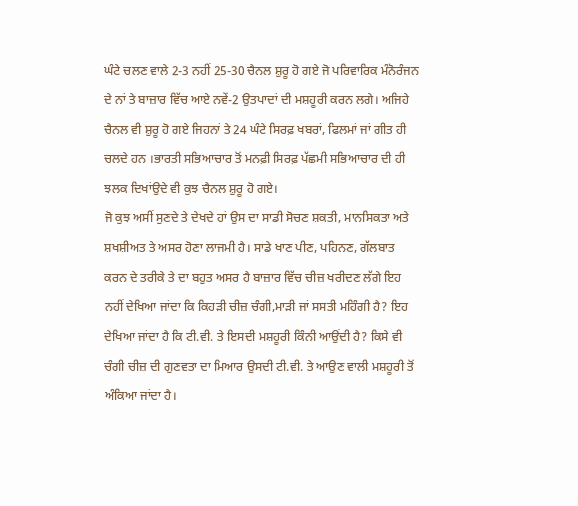ਘੰਟੇ ਚਲਣ ਵਾਲੇ 2-3 ਨਹੀਂ 25-30 ਚੈਨਲ ਸ਼ੁਰੂ ਹੋ ਗਏ ਜੋ ਪਰਿਵਾਰਿਕ ਮੰਨੋਰੰਜਨ ਦੇ ਨਾਂ ਤੇ ਬਾਜ਼ਾਰ ਵਿੱਚ ਆਏ ਨਵੇਂ-2 ਉਤਪਾਦਾਂ ਦੀ ਮਸ਼ਹੂਰੀ ਕਰਨ ਲਗੇ। ਅਜਿਹੇ ਚੈਨਲ ਵੀ ਸ਼ੁਰੂ ਹੋ ਗਏ ਜਿਹਨਾਂ ਤੇ 24 ਘੰਟੇ ਸਿਰਫ਼ ਖਬਰਾਂ, ਫਿਲਮਾਂ ਜਾਂ ਗੀਤ ਹੀ ਚਲਦੇ ਹਨ ।ਭਾਰਤੀ ਸਭਿਆਚਾਰ ਤੋਂ ਮਨਫ਼ੀ ਸਿਰਫ਼ ਪੱਛਮੀ ਸਭਿਆਚਾਰ ਦੀ ਹੀ ਝਲਕ ਦਿਖਾਂਉਦੇ ਵੀ ਕੁਝ ਚੈਨਲ ਸ਼ੁਰੂ ਹੋ ਗਏ।
ਜੋ ਕੁਝ ਅਸੀਂ ਸੁਣਦੇ ਤੇ ਦੇਖਦੇ ਹਾਂ ਉਸ ਦਾ ਸਾਡੀ ਸੋਚਣ ਸ਼ਕਤੀ, ਮਾਨਸਿਕਤਾ ਅਤੇ ਸ਼ਖਸ਼ੀਅਤ ਤੇ ਅਸਰ ਹੋਣਾ ਲਾਜਮੀ ਹੈ। ਸਾਡੇ ਖਾਣ ਪੀਣ, ਪਹਿਨਣ, ਗੱਲਬਾਤ ਕਰਨ ਦੇ ਤਰੀਕੇ ਤੇ ਦਾ ਬਹੁਤ ਅਸਰ ਹੈ ਬਾਜ਼ਾਰ ਵਿੱਚ ਚੀਜ਼ ਖਰੀਦਣ ਲੱਗੇ ਇਹ ਨਹੀਂ ਦੇਖਿਆ ਜਾਂਦਾ ਕਿ ਕਿਹੜੀ ਚੀਜ਼ ਚੰਗੀ,ਮਾੜੀ ਜਾਂ ਸਸਤੀ ਮਹਿੰਗੀ ਹੈ? ਇਹ ਦੇਖਿਆ ਜਾਂਦਾ ਹੈ ਕਿ ਟੀ.ਵੀ. ਤੇ ਇਸਦੀ ਮਸ਼ਹੂਰੀ ਕਿੰਨੀ ਆਉਂਦੀ ਹੈ? ਕਿਸੇ ਵੀ ਚੰਗੀ ਚੀਜ਼ ਦੀ ਗੁਣਵਤਾ ਦਾ ਮਿਆਰ ਉਸਦੀ ਟੀ.ਵੀ. ਤੇ ਆਉਣ ਵਾਲੀ ਮਸ਼ਹੂਰੀ ਤੋਂ ਅੰਕਿਆ ਜਾਂਦਾ ਹੈ।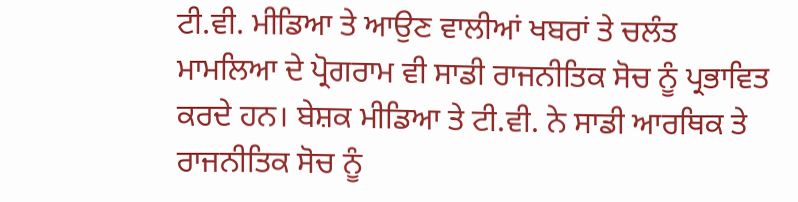ਟੀ.ਵੀ. ਮੀਡਿਆ ਤੇ ਆਉਣ ਵਾਲੀਆਂ ਖਬਰਾਂ ਤੇ ਚਲੰਤ ਮਾਮਲਿਆ ਦੇ ਪ੍ਰੋਗਰਾਮ ਵੀ ਸਾਡੀ ਰਾਜਨੀਤਿਕ ਸੋਚ ਨੂੰ ਪ੍ਰਭਾਵਿਤ ਕਰਦੇ ਹਨ। ਬੇਸ਼ਕ ਮੀਡਿਆ ਤੇ ਟੀ.ਵੀ. ਨੇ ਸਾਡੀ ਆਰਥਿਕ ਤੇ ਰਾਜਨੀਤਿਕ ਸੋਚ ਨੂੰ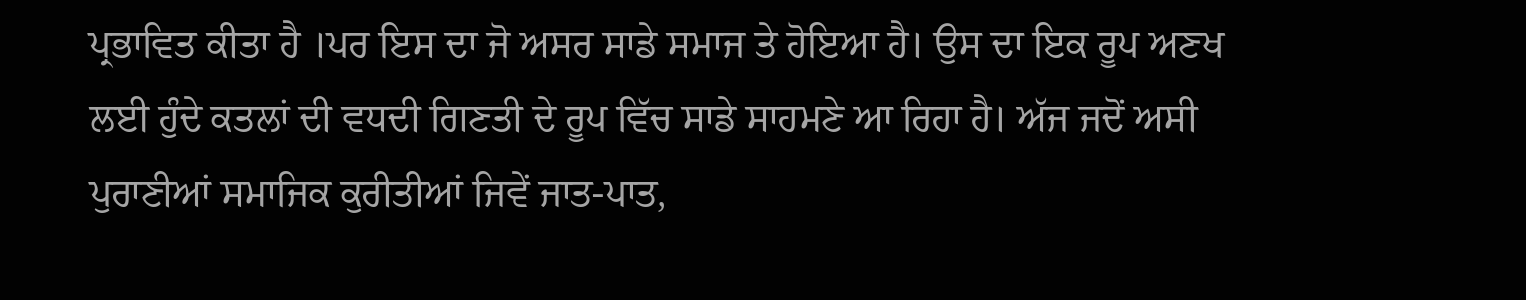ਪ੍ਰਭਾਵਿਤ ਕੀਤਾ ਹੈ ।ਪਰ ਇਸ ਦਾ ਜੋ ਅਸਰ ਸਾਡੇ ਸਮਾਜ ਤੇ ਹੋਇਆ ਹੈ। ਉਸ ਦਾ ਇਕ ਰੂਪ ਅਣਖ ਲਈ ਹੁੰਦੇ ਕਤਲਾਂ ਦੀ ਵਧਦੀ ਗਿਣਤੀ ਦੇ ਰੂਪ ਵਿੱਚ ਸਾਡੇ ਸਾਹਮਣੇ ਆ ਰਿਹਾ ਹੈ। ਅੱਜ ਜਦੋਂ ਅਸੀ ਪੁਰਾਣੀਆਂ ਸਮਾਜਿਕ ਕੁਰੀਤੀਆਂ ਜਿਵੇਂ ਜਾਤ-ਪਾਤ,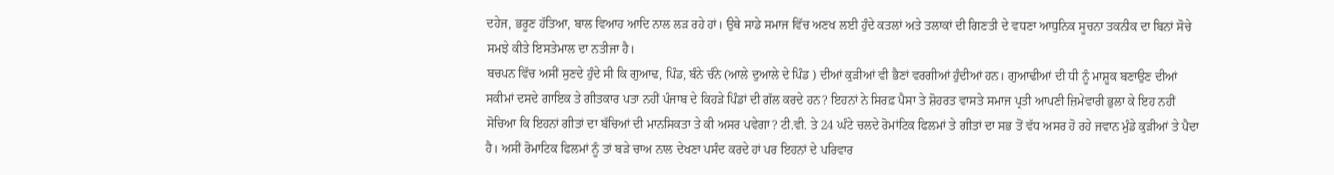ਦਹੇਜ, ਭਰੂਣ ਹੱਤਿਆ, ਬਾਲ ਵਿਆਹ ਆਦਿ ਨਾਲ ਲੜ ਰਹੇ ਹਾਂ। ਉਥੇ ਸਾਡੇ ਸਮਾਜ ਵਿੱਚ ਅਣਖ ਲਈ ਹੁੰਦੇ ਕਤਲਾਂ ਅਤੇ ਤਲਾਕਾਂ ਦੀ ਗਿਣਤੀ ਦੇ ਵਧਣਾ ਆਧੁਨਿਕ ਸੂਚਨਾ ਤਕਨੀਕ ਦਾ ਬਿਨਾਂ ਸੋਚੇ ਸਮਝੇ ਕੀਤੇ ਇਸਤੇਮਾਲ ਦਾ ਨਤੀਜਾ ਹੈ।
ਬਚਪਨ ਵਿੱਚ ਅਸੀਂ ਸੁਣਦੇ ਹੁੰਦੇ ਸੀ ਕਿ ਗੁਆਢ, ਪਿੰਡ, ਬੰਨੇ ਚੰਨੇ (ਆਲੇ ਦੁਆਲੇ ਦੇ ਪਿੰਡ ) ਦੀਆਂ ਕੁੜੀਆਂ ਵੀ ਭੈਣਾਂ ਵਰਗੀਆਂ ਹੁੰਦੀਆਂ ਹਨ। ਗੁਆਢੀਆਂ ਦੀ ਧੀ ਨੂੰ ਮਾਸ਼ੂਕ ਬਣਾਉਣ ਦੀਆਂ ਸਕੀਮਾਂ ਦਸਦੇ ਗਾਇਕ ਤੇ ਗੀਤਕਾਰ ਪਤਾ ਨਹੀਂ ਪੰਜਾਬ ਦੇ ਕਿਹੜੇ ਪਿੰਡਾਂ ਦੀ ਗੱਲ ਕਰਦੇ ਹਨ? ਇਹਨਾਂ ਨੇ ਸਿਰਫ਼ ਪੈਸਾ ਤੇ ਸ਼ੋਹਰਤ ਵਾਸਤੇ ਸਮਾਜ ਪ੍ਰਤੀ ਆਪਣੀ ਜ਼ਿਮੇਵਾਰੀ ਭੁਲਾ ਕੇ ਇਹ ਨਹੀਂ ਸੋਚਿਆ ਕਿ ਇਹਨਾਂ ਗੀਤਾਂ ਦਾ ਬੱਚਿਆਂ ਦੀ ਮਾਨਸਿਕਤਾ ਤੇ ਕੀ ਅਸਰ ਪਵੇਗਾ? ਟੀ.ਵੀ. ਤੇ 24 ਘੰਟੇ ਚਲਦੇ ਰੋਮਾਂਟਿਕ ਫਿਲਮਾਂ ਤੇ ਗੀਤਾਂ ਦਾ ਸਭ ਤੋਂ ਵੱਧ ਅਸਰ ਹੋ ਰਹੇ ਜਵਾਨ ਮੁੰਡੇ ਕੁੜੀਆਂ ਤੇ ਪੈਦਾ ਹੈ। ਅਸੀਂ ਰੋਮਾਟਿਕ ਫਿਲਮਾਂ ਨੂੰ ਤਾਂ ਬੜੇ ਚਾਅ ਨਾਲ ਦੇਖਣਾ ਪਸੰਦ ਕਰਦੇ ਹਾਂ ਪਰ ਇਹਨਾਂ ਦੇ ਪਰਿਵਾਰ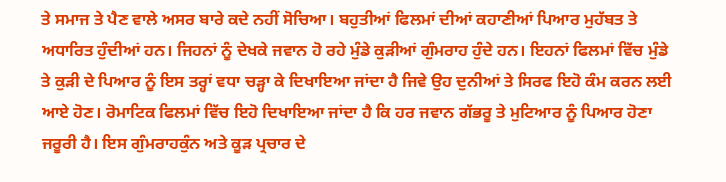ਤੇ ਸਮਾਜ ਤੇ ਪੈਣ ਵਾਲੇ ਅਸਰ ਬਾਰੇ ਕਦੇ ਨਹੀਂ ਸੋਚਿਆ। ਬਹੁਤੀਆਂ ਫਿਲਮਾਂ ਦੀਆਂ ਕਹਾਣੀਆਂ ਪਿਆਰ ਮੁਹੱਬਤ ਤੇ ਅਧਾਰਿਤ ਹੁੰਦੀਆਂ ਹਨ। ਜਿਹਨਾਂ ਨੂੰ ਦੇਖਕੇ ਜਵਾਨ ਹੋ ਰਹੇ ਮੁੰਡੇ ਕੁੜੀਆਂ ਗੁੰਮਰਾਹ ਹੁੰਦੇ ਹਨ। ਇਹਨਾਂ ਫਿਲਮਾਂ ਵਿੱਚ ਮੁੰਡੇ ਤੇ ਕੁੜੀ ਦੇ ਪਿਆਰ ਨੂੰ ਇਸ ਤਰ੍ਹਾਂ ਵਧਾ ਚੜ੍ਹਾ ਕੇ ਦਿਖਾਇਆ ਜਾਂਦਾ ਹੈ ਜਿਵੇ ਉਹ ਦੁਨੀਆਂ ਤੇ ਸਿਰਫ ਇਹੋ ਕੰਮ ਕਰਨ ਲਈ ਆਏ ਹੋਣ। ਰੋਮਾਟਿਕ ਫਿਲਮਾਂ ਵਿੱਚ ਇਹੋ ਦਿਖਾਇਆ ਜਾਂਦਾ ਹੈ ਕਿ ਹਰ ਜਵਾਨ ਗੱਭਰੂ ਤੇ ਮੁਟਿਆਰ ਨੂੰ ਪਿਆਰ ਹੋਣਾ ਜਰੂਰੀ ਹੈ। ਇਸ ਗੁੰਮਰਾਹਕੁੰਨ ਅਤੇ ਕੂੜ ਪ੍ਰਚਾਰ ਦੇ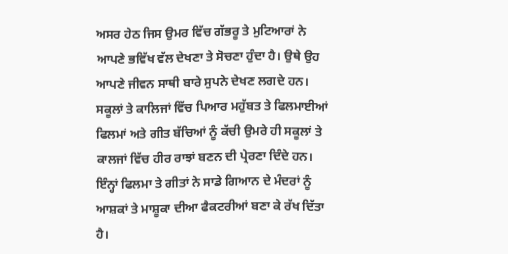ਅਸਰ ਹੇਠ ਜਿਸ ਉਮਰ ਵਿੱਚ ਗੱਭਰੂ ਤੇ ਮੁਟਿਆਰਾਂ ਨੇ ਆਪਣੇ ਭਵਿੱਖ ਵੱਲ ਦੇਖਣਾ ਤੇ ਸੋਚਣਾ ਹੁੰਦਾ ਹੈ। ਉਥੇ ਉਹ ਆਪਣੇ ਜੀਵਨ ਸਾਥੀ ਬਾਰੇ ਸੁਪਨੇ ਦੇਖਣ ਲਗਦੇ ਹਨ। ਸਕੂਲਾਂ ਤੇ ਕਾਲਿਜਾਂ ਵਿੱਚ ਪਿਆਰ ਮਹੁੱਬਤ ਤੇ ਫਿਲਮਾਈਆਂ ਫਿਲਮਾਂ ਅਤੇ ਗੀਤ ਬੱਚਿਆਂ ਨੂੰ ਕੱਚੀ ਉਮਰੇ ਹੀ ਸਕੂਲਾਂ ਤੇ ਕਾਲਜਾਂ ਵਿੱਚ ਹੀਰ ਰਾਝਾਂ ਬਣਨ ਦੀ ਪ੍ਰੇਰਣਾ ਦਿੰਦੇ ਹਨ। ਇੰਨ੍ਹਾਂ ਫਿਲਮਾ ਤੇ ਗੀਤਾਂ ਨੇ ਸਾਡੇ ਗਿਆਨ ਦੇ ਮੰਦਰਾਂ ਨੂੰ ਆਸ਼ਕਾਂ ਤੇ ਮਾਸ਼ੂਕਾ ਦੀਆ ਫੈਕਟਰੀਆਂ ਬਣਾ ਕੇ ਰੱਖ ਦਿੱਤਾ ਹੈ।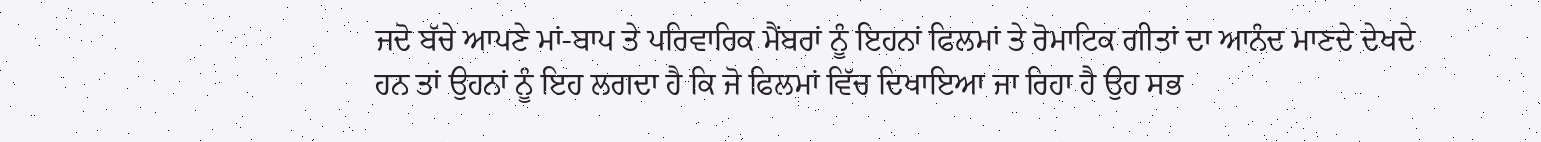ਜਦੋ ਬੱਚੇ ਆਪਣੇ ਮਾਂ-ਬਾਪ ਤੇ ਪਰਿਵਾਰਿਕ ਮੈਂਬਰਾਂ ਨੂੰ ਇਹਨਾਂ ਫਿਲਮਾਂ ਤੇ ਰੋਮਾਟਿਕ ਗੀਤਾਂ ਦਾ ਆਨੰਦ ਮਾਣਦੇ ਦੇਖਦੇ ਹਨ ਤਾਂ ਉਹਨਾਂ ਨੂੰ ਇਹ ਲਗਦਾ ਹੈ ਕਿ ਜੋ ਫਿਲਮਾਂ ਵਿੱਚ ਦਿਖਾਇਆ ਜਾ ਰਿਹਾ ਹੈ ਉਹ ਸਭ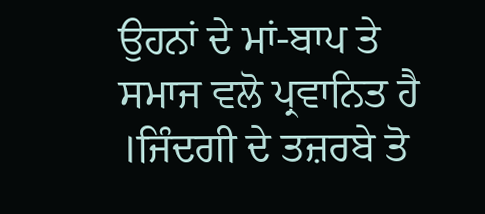ਉਹਨਾਂ ਦੇ ਮਾਂ-ਬਾਪ ਤੇ ਸਮਾਜ ਵਲੋ ਪ੍ਰਵਾਨਿਤ ਹੈ ।ਜਿੰਦਗੀ ਦੇ ਤਜ਼ਰਬੇ ਤੋ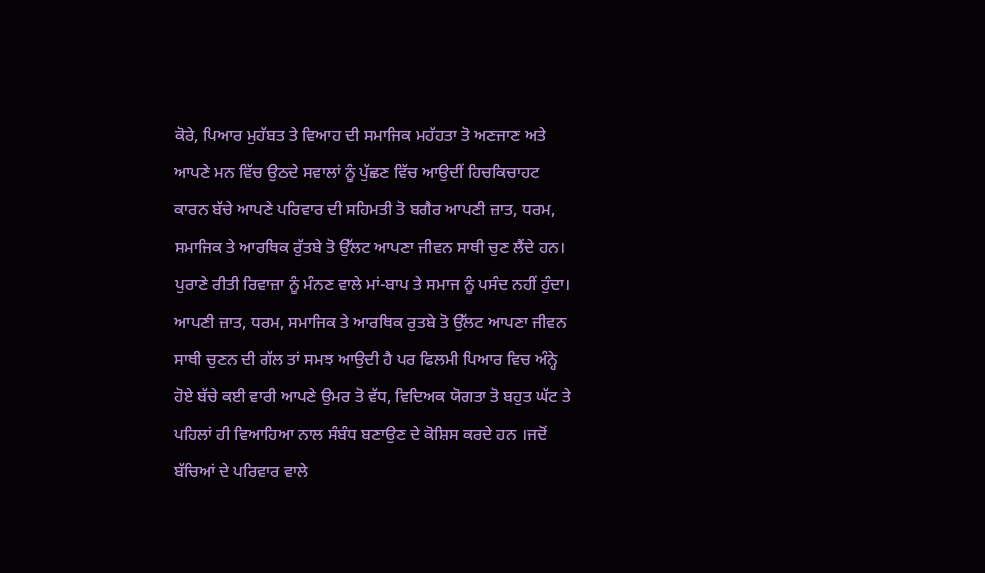ਕੋਰੇ, ਪਿਆਰ ਮੁਹੱਬਤ ਤੇ ਵਿਆਹ ਦੀ ਸਮਾਜਿਕ ਮਹੱਹਤਾ ਤੋ ਅਣਜਾਣ ਅਤੇ ਆਪਣੇ ਮਨ ਵਿੱਚ ਉਠਦੇ ਸਵਾਲਾਂ ਨੂੰ ਪੁੱਛਣ ਵਿੱਚ ਆਉਦੀਂ ਹਿਚਕਿਚਾਹਟ ਕਾਰਨ ਬੱਚੇ ਆਪਣੇ ਪਰਿਵਾਰ ਦੀ ਸਹਿਮਤੀ ਤੋ ਬਗੈਰ ਆਪਣੀ ਜ਼ਾਤ, ਧਰਮ, ਸਮਾਜਿਕ ਤੇ ਆਰਥਿਕ ਰੁੱਤਬੇ ਤੋ ਉੱਲਟ ਆਪਣਾ ਜੀਵਨ ਸਾਥੀ ਚੁਣ ਲੈਂਦੇ ਹਨ। ਪੁਰਾਣੇ ਰੀਤੀ ਰਿਵਾਜ਼ਾ ਨੂੰ ਮੰਨਣ ਵਾਲੇ ਮਾਂ-ਬਾਪ ਤੇ ਸਮਾਜ ਨੂੰ ਪਸੰਦ ਨਹੀਂ ਹੁੰਦਾ। ਆਪਣੀ ਜ਼ਾਤ, ਧਰਮ, ਸਮਾਜਿਕ ਤੇ ਆਰਥਿਕ ਰੁਤਬੇ ਤੋ ਉੱਲਟ ਆਪਣਾ ਜੀਵਨ ਸਾਥੀ ਚੁਣਨ ਦੀ ਗੱਲ ਤਾਂ ਸਮਝ ਆਉਦੀ ਹੈ ਪਰ ਫਿਲਮੀ ਪਿਆਰ ਵਿਚ ਅੰਨ੍ਹੇ ਹੋਏ ਬੱਚੇ ਕਈ ਵਾਰੀ ਆਪਣੇ ਉਮਰ ਤੋ ਵੱਧ, ਵਿਦਿਅਕ ਯੋਗਤਾ ਤੋ ਬਹੁਤ ਘੱਟ ਤੇ ਪਹਿਲਾਂ ਹੀ ਵਿਆਹਿਆ ਨਾਲ ਸੰਬੰਧ ਬਣਾਉਣ ਦੇ ਕੋਸ਼ਿਸ ਕਰਦੇ ਹਨ ।ਜਦੋਂ ਬੱਚਿਆਂ ਦੇ ਪਰਿਵਾਰ ਵਾਲੇ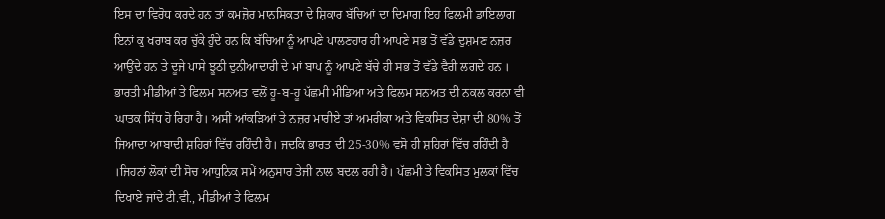ਇਸ ਦਾ ਵਿਰੋਧ ਕਰਦੇ ਹਨ ਤਾਂ ਕਮਜ਼ੋਰ ਮਾਨਸਿਕਤਾ ਦੇ ਸ਼ਿਕਾਰ ਬੱਚਿਆਂ ਦਾ ਦਿਮਾਗ ਇਹ ਫਿਲਮੀ ਡਾਇਲਾਗ ਇਨਾਂ ਕੁ ਖਰਾਬ ਕਰ ਚੁੱਕੇ ਹੁੰਦੇ ਹਨ ਕਿ ਬੱਚਿਆ ਨੂੰ ਆਪਣੇ ਪਾਲਣਹਾਰ ਹੀ ਆਪਣੇ ਸਭ ਤੋਂ ਵੱਡੇ ਦੁਸ਼ਮਣ ਨਜ਼ਰ ਆਉਂਦੇ ਹਨ ਤੇ ਦੂਜੇ ਪਾਸੇ ਝੂਠੀ ਦੁਨੀਆਦਾਰੀ ਦੇ ਮਾਂ ਬਾਪ ਨੂੰ ਆਪਣੇ ਬੱਚੇ ਹੀ ਸਭ ਤੋਂ ਵੱਡੇ ਵੈਰੀ ਲਗਦੇ ਹਨ ।
ਭਾਰਤੀ ਮੀਡੀਆਂ ਤੇ ਫਿਲਮ ਸਨਅਤ ਵਲੋਂ ਹੂ-ਬ-ਹੂ ਪੱਛਮੀ ਮੀਡਿਆ ਅਤੇ ਫਿਲਮ ਸਨਅਤ ਦੀ ਨਕਲ ਕਰਨਾ ਵੀ ਘਾਤਕ ਸਿੱਧ ਹੋ ਰਿਹਾ ਹੈ। ਅਸੀਂ ਆਂਕੜਿਆਂ ਤੇ ਨਜ਼ਰ ਮਾਰੀਏ ਤਾਂ ਅਮਰੀਕਾ ਅਤੇ ਵਿਕਸਿਤ ਦੇਸ਼ਾ ਦੀ 80% ਤੋਂ ਜਿਆਦਾ ਆਬਾਦੀ ਸ਼ਹਿਰਾਂ ਵਿੱਚ ਰਹਿੰਦੀ ਹੈ। ਜਦਕਿ ਭਾਰਤ ਦੀ 25-30% ਵਸੋ ਹੀ ਸ਼ਹਿਰਾਂ ਵਿੱਚ ਰਹਿੰਦੀ ਹੈ ।ਜਿਹਨਾਂ ਲੋਕਾਂ ਦੀ ਸੋਚ ਆਧੁਨਿਕ ਸਮੇਂ ਅਨੁਸਾਰ ਤੇਜੀ ਨਾਲ ਬਦਲ ਰਹੀ ਹੈ। ਪੱਛਮੀ ਤੇ ਵਿਕਸਿਤ ਮੁਲਕਾਂ ਵਿੱਚ ਦਿਖਾਏ ਜਾਂਦੇ ਟੀ.ਵੀ., ਮੀਡੀਆਂ ਤੇ ਫਿਲਮ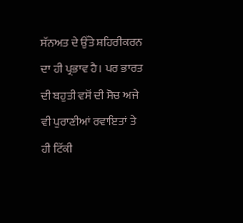ਸੱਨਅਤ ਦੇ ਉੱਤੇ ਸ਼ਹਿਰੀਕਰਨ ਦਾ ਹੀ ਪ੍ਰਭਾਵ ਹੈ। ਪਰ ਭਾਰਤ ਦੀ ਬਹੁਤੀ ਵਸੋਂ ਦੀ ਸੋਚ ਅਜੇ ਵੀ ਪੁਰਾਣੀਆਂ ਰਵਾਇਤਾਂ ਤੇ ਹੀ ਟਿੱਕੀ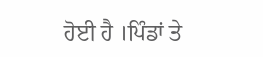ਹੋਈ ਹੈ ।ਪਿੰਡਾਂ ਤੇ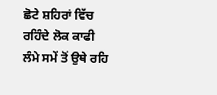ਛੋਟੇ ਸ਼ਹਿਰਾਂ ਵਿੱਚ ਰਹਿੰਦੇ ਲੋਕ ਕਾਫੀ ਲੰਮੇ ਸਮੇਂ ਤੋਂ ਉਥੇ ਰਹਿ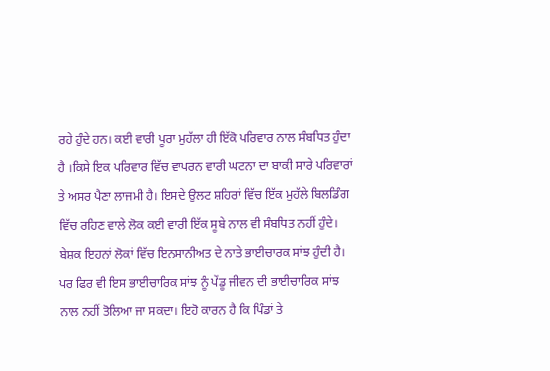ਰਹੇ ਹੁੰਦੇ ਹਨ। ਕਈ ਵਾਰੀ ਪੂਰਾ ਮੁਹੱਲਾ ਹੀ ਇੱਕੋ ਪਰਿਵਾਰ ਨਾਲ ਸੰਬਧਿਤ ਹੁੰਦਾ ਹੈ ।ਕਿਸੇ ਇਕ ਪਰਿਵਾਰ ਵਿੱਚ ਵਾਪਰਨ ਵਾਰੀ ਘਟਨਾ ਦਾ ਬਾਕੀ ਸਾਰੇ ਪਰਿਵਾਰਾਂ ਤੇ ਅਸਰ ਪੈਣਾ ਲਾਜਮੀ ਹੈ। ਇਸਦੇ ਉਲਟ ਸ਼ਹਿਰਾਂ ਵਿੱਚ ਇੱਕ ਮੁਹੱਲੇ ਬਿਲਡਿੰਗ ਵਿੱਚ ਰਹਿਣ ਵਾਲੇ ਲੋਕ ਕਈ ਵਾਰੀ ਇੱਕ ਸੂਬੇ ਨਾਲ ਵੀ ਸੰਬਧਿਤ ਨਹੀਂ ਹੁੰਦੇ। ਬੇਸ਼ਕ ਇਹਨਾਂ ਲੋਕਾਂ ਵਿੱਚ ਇਨਸਾਨੀਅਤ ਦੇ ਨਾਤੇ ਭਾਈਚਾਰਕ ਸਾਂਝ ਹੁੰਦੀ ਹੈ। ਪਰ ਫਿਰ ਵੀ ਇਸ ਭਾਈਚਾਰਿਕ ਸਾਂਝ ਨੂੰ ਪੇਂਡੂ ਜੀਵਨ ਦੀ ਭਾਈਚਾਰਿਕ ਸਾਂਝ ਨਾਲ ਨਹੀਂ ਤੋਲਿਆ ਜਾ ਸਕਦਾ। ਇਹੋ ਕਾਰਨ ਹੈ ਕਿ ਪਿੰਡਾਂ ਤੇ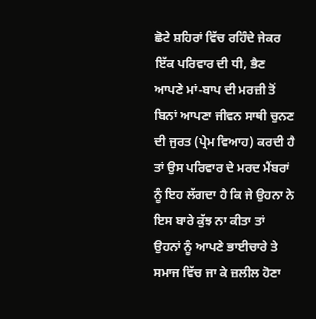ਛੋਟੇ ਸ਼ਹਿਰਾਂ ਵਿੱਚ ਰਹਿੰਦੇ ਜੇਕਰ ਇੱਕ ਪਰਿਵਾਰ ਦੀ ਧੀ, ਭੈਣ ਆਪਣੇ ਮਾਂ-ਬਾਪ ਦੀ ਮਰਜ਼ੀ ਤੋਂ ਬਿਨਾਂ ਆਪਣਾ ਜੀਵਨ ਸਾਥੀ ਚੁਨਣ ਦੀ ਜੁਰਤ (ਪ੍ਰੇਮ ਵਿਆਹ) ਕਰਦੀ ਹੈ ਤਾਂ ਉਸ ਪਰਿਵਾਰ ਦੇ ਮਰਦ ਮੈਂਬਰਾਂ ਨੂੰ ਇਹ ਲੱਗਦਾ ਹੈ ਕਿ ਜੇ ਉਹਨਾ ਨੇ ਇਸ ਬਾਰੇ ਕੁੱਝ ਨਾ ਕੀਤਾ ਤਾਂ ਉਹਨਾਂ ਨੂੰ ਆਪਣੇ ਭਾਈਚਾਰੇ ਤੇ ਸਮਾਜ ਵਿੱਚ ਜਾ ਕੇ ਜ਼ਲੀਲ ਹੋਣਾ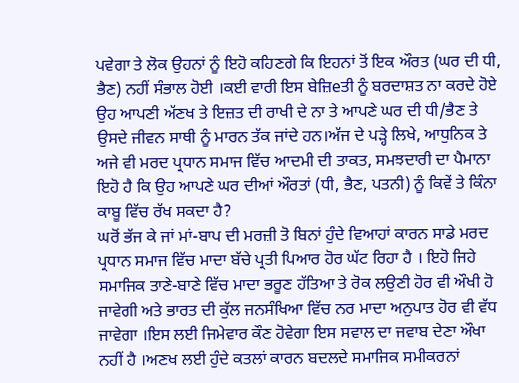ਪਵੇਗਾ ਤੇ ਲੋਕ ਉਹਨਾਂ ਨੂੰ ਇਹੋ ਕਹਿਣਗੇ ਕਿ ਇਹਨਾਂ ਤੋਂ ਇਕ ਔਰਤ (ਘਰ ਦੀ ਧੀ, ਭੈਣ) ਨਹੀਂ ਸੰਭਾਲ ਹੋਈ ।ਕਈ ਵਾਰੀ ਇਸ ਬੇਜ਼ਿeਤੀ ਨੂੰ ਬਰਦਾਸ਼ਤ ਨਾ ਕਰਦੇ ਹੋਏ ਉਹ ਆਪਣੀ ਅੱਣਖ ਤੇ ਇਜ਼ਤ ਦੀ ਰਾਖੀ ਦੇ ਨਾ ਤੇ ਆਪਣੇ ਘਰ ਦੀ ਧੀ/ਭੈਣ ਤੇ ਉਸਦੇ ਜੀਵਨ ਸਾਥੀ ਨੂੰ ਮਾਰਨ ਤੱਕ ਜਾਂਦੇ ਹਨ।ਅੱਜ ਦੇ ਪੜ੍ਹੇ ਲਿਖੇ, ਆਧੁਨਿਕ ਤੇ ਅਜੇ ਵੀ ਮਰਦ ਪ੍ਰਧਾਨ ਸਮਾਜ ਵਿੱਚ ਆਦਮੀ ਦੀ ਤਾਕਤ, ਸਮਝਦਾਰੀ ਦਾ ਪੈਮਾਨਾ ਇਹੋ ਹੈ ਕਿ ਉਹ ਆਪਣੇ ਘਰ ਦੀਆਂ ਔਰਤਾਂ (ਧੀ, ਭੈਣ, ਪਤਨੀ) ਨੂੰ ਕਿਵੇਂ ਤੇ ਕਿੰਨਾ ਕਾਬੂ ਵਿੱਚ ਰੱਖ ਸਕਦਾ ਹੈ?
ਘਰੋਂ ਭੱਜ ਕੇ ਜਾਂ ਮਾਂ-ਬਾਪ ਦੀ ਮਰਜ਼ੀ ਤੋ ਬਿਨਾਂ ਹੁੰਦੇ ਵਿਆਹਾਂ ਕਾਰਨ ਸਾਡੇ ਮਰਦ ਪ੍ਰਧਾਨ ਸਮਾਜ ਵਿੱਚ ਮਾਦਾ ਬੱਚੇ ਪ੍ਰਤੀ ਪਿਆਰ ਹੋਰ ਘੱਟ ਰਿਹਾ ਹੈ । ਇਹੋ ਜਿਹੇ ਸਮਾਜਿਕ ਤਾਣੇ-ਬਾਣੇ ਵਿੱਚ ਮਾਦਾ ਭਰੂਣ ਹੱਤਿਆ ਤੇ ਰੋਕ ਲਉਣੀ ਹੋਰ ਵੀ ਔਖੀ ਹੋ ਜਾਵੇਗੀ ਅਤੇ ਭਾਰਤ ਦੀ ਕੁੱਲ ਜਨਸੰਖਿਆ ਵਿੱਚ ਨਰ ਮਾਦਾ ਅਨੁਪਾਤ ਹੋਰ ਵੀ ਵੱਧ ਜਾਵੇਗਾ ।ਇਸ ਲਈ ਜਿਮੇਵਾਰ ਕੌਣ ਹੋਵੇਗਾ ਇਸ ਸਵਾਲ ਦਾ ਜਵਾਬ ਦੇਣਾ ਔਖਾ ਨਹੀਂ ਹੈ ।ਅਣਖ ਲਈ ਹੁੰਦੇ ਕਤਲਾਂ ਕਾਰਨ ਬਦਲਦੇ ਸਮਾਜਿਕ ਸਮੀਕਰਨਾਂ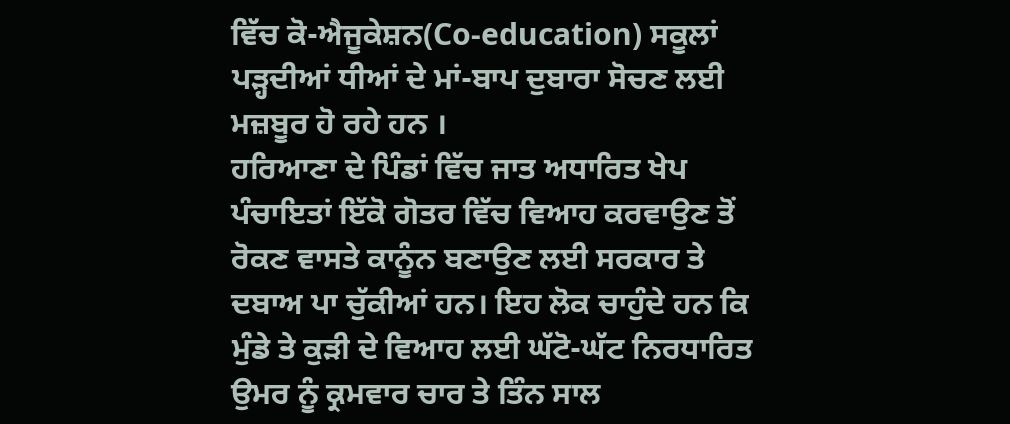ਵਿੱਚ ਕੋ-ਐਜੂਕੇਸ਼ਨ(Co-education) ਸਕੂਲਾਂ ਪੜ੍ਹਦੀਆਂ ਧੀਆਂ ਦੇ ਮਾਂ-ਬਾਪ ਦੁਬਾਰਾ ਸੋਚਣ ਲਈ ਮਜ਼ਬੂਰ ਹੋ ਰਹੇ ਹਨ ।
ਹਰਿਆਣਾ ਦੇ ਪਿੰਡਾਂ ਵਿੱਚ ਜਾਤ ਅਧਾਰਿਤ ਖੇਪ ਪੰਚਾਇਤਾਂ ਇੱਕੋ ਗੋਤਰ ਵਿੱਚ ਵਿਆਹ ਕਰਵਾਉਣ ਤੋਂ ਰੋਕਣ ਵਾਸਤੇ ਕਾਨੂੰਨ ਬਣਾਉਣ ਲਈ ਸਰਕਾਰ ਤੇ ਦਬਾਅ ਪਾ ਚੁੱਕੀਆਂ ਹਨ। ਇਹ ਲੋਕ ਚਾਹੁੰਦੇ ਹਨ ਕਿ ਮੁੰਡੇ ਤੇ ਕੁੜੀ ਦੇ ਵਿਆਹ ਲਈ ਘੱਟੋ-ਘੱਟ ਨਿਰਧਾਰਿਤ ਉਮਰ ਨੂੰ ਕ੍ਰਮਵਾਰ ਚਾਰ ਤੇ ਤਿੰਨ ਸਾਲ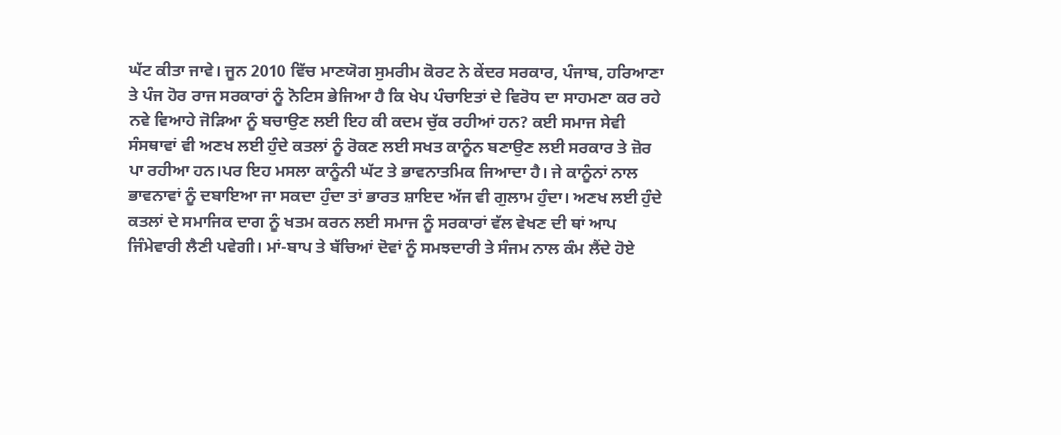ਘੱਟ ਕੀਤਾ ਜਾਵੇ। ਜੂਨ 2010 ਵਿੱਚ ਮਾਣਯੋਗ ਸੁਮਰੀਮ ਕੋਰਟ ਨੇ ਕੇਂਦਰ ਸਰਕਾਰ, ਪੰਜਾਬ, ਹਰਿਆਣਾ ਤੇ ਪੰਜ ਹੋਰ ਰਾਜ ਸਰਕਾਰਾਂ ਨੂੰ ਨੋਟਿਸ ਭੇਜਿਆ ਹੈ ਕਿ ਖੇਪ ਪੰਚਾਇਤਾਂ ਦੇ ਵਿਰੋਧ ਦਾ ਸਾਹਮਣਾ ਕਰ ਰਹੇ ਨਵੇ ਵਿਆਹੇ ਜੋੜਿਆ ਨੂੰ ਬਚਾਉਣ ਲਈ ਇਹ ਕੀ ਕਦਮ ਚੁੱਕ ਰਹੀਆਂ ਹਨ? ਕਈ ਸਮਾਜ ਸੇਵੀ ਸੰਸਥਾਵਾਂ ਵੀ ਅਣਖ ਲਈ ਹੁੰਦੇ ਕਤਲਾਂ ਨੂੰ ਰੋਕਣ ਲਈ ਸਖਤ ਕਾਨੂੰਨ ਬਣਾਉਣ ਲਈ ਸਰਕਾਰ ਤੇ ਜ਼ੋਰ ਪਾ ਰਹੀਆ ਹਨ।ਪਰ ਇਹ ਮਸਲਾ ਕਾਨੂੰਨੀ ਘੱਟ ਤੇ ਭਾਵਨਾਤਮਿਕ ਜਿਆਦਾ ਹੈ। ਜੇ ਕਾਨੂੰਨਾਂ ਨਾਲ ਭਾਵਨਾਵਾਂ ਨੂੰ ਦਬਾਇਆ ਜਾ ਸਕਦਾ ਹੁੰਦਾ ਤਾਂ ਭਾਰਤ ਸ਼ਾਇਦ ਅੱਜ ਵੀ ਗੁਲਾਮ ਹੁੰਦਾ। ਅਣਖ ਲਈ ਹੁੰਦੇ ਕਤਲਾਂ ਦੇ ਸਮਾਜਿਕ ਦਾਗ ਨੂੰ ਖਤਮ ਕਰਨ ਲਈ ਸਮਾਜ ਨੂੰ ਸਰਕਾਰਾਂ ਵੱਲ ਵੇਖਣ ਦੀ ਥਾਂ ਆਪ ਜਿੰਮੇਵਾਰੀ ਲੈਣੀ ਪਵੇਗੀ। ਮਾਂ-ਬਾਪ ਤੇ ਬੱਚਿਆਂ ਦੋਵਾਂ ਨੂੰ ਸਮਝਦਾਰੀ ਤੇ ਸੰਜਮ ਨਾਲ ਕੰਮ ਲੈਂਦੇ ਹੋਏ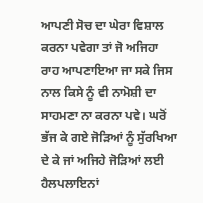ਆਪਣੀ ਸੋਚ ਦਾ ਘੇਰਾ ਵਿਸ਼ਾਲ ਕਰਨਾ ਪਵੇਗਾ ਤਾਂ ਜੋ ਅਜਿਹਾ ਰਾਹ ਆਪਣਾਇਆ ਜਾ ਸਕੇ ਜਿਸ ਨਾਲ ਕਿਸੇ ਨੂੰ ਵੀ ਨਾਮੋਸ਼ੀ ਦਾ ਸਾਹਮਣਾ ਨਾ ਕਰਨਾ ਪਵੇ। ਘਰੋਂ ਭੱਜ ਕੇ ਗਏ ਜੋੜਿਆਂ ਨੂੰ ਸੁੱਰਖਿਆ ਦੇ ਕੇ ਜਾਂ ਅਜਿਹੇ ਜੋੜਿਆਂ ਲਈ ਹੈਲਪਲਾਇਨਾਂ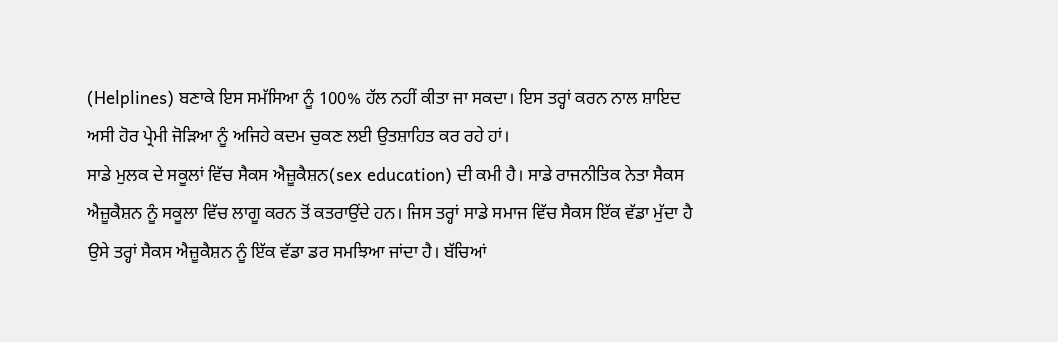(Helplines) ਬਣਾਕੇ ਇਸ ਸਮੱਸਿਆ ਨੂੰ 100% ਹੱਲ ਨਹੀਂ ਕੀਤਾ ਜਾ ਸਕਦਾ। ਇਸ ਤਰ੍ਹਾਂ ਕਰਨ ਨਾਲ ਸ਼ਾਇਦ ਅਸੀ ਹੋਰ ਪ੍ਰੇਮੀ ਜੋੜਿਆ ਨੂੰ ਅਜਿਹੇ ਕਦਮ ਚੁਕਣ ਲਈ ਉਤਸ਼ਾਹਿਤ ਕਰ ਰਹੇ ਹਾਂ।
ਸਾਡੇ ਮੁਲਕ ਦੇ ਸਕੂਲਾਂ ਵਿੱਚ ਸੈਕਸ ਐਜ਼ੂਕੈਸ਼ਨ(sex education) ਦੀ ਕਮੀ ਹੈ। ਸਾਡੇ ਰਾਜਨੀਤਿਕ ਨੇਤਾ ਸੈਕਸ ਐਜ਼ੂਕੈਸ਼ਨ ਨੂੰ ਸਕੂਲਾ ਵਿੱਚ ਲਾਗੂ ਕਰਨ ਤੋਂ ਕਤਰਾਉਂਦੇ ਹਨ। ਜਿਸ ਤਰ੍ਹਾਂ ਸਾਡੇ ਸਮਾਜ ਵਿੱਚ ਸੈਕਸ ਇੱਕ ਵੱਡਾ ਮੁੱਦਾ ਹੈ ਉਸੇ ਤਰ੍ਹਾਂ ਸੈਕਸ ਐਜ਼ੂਕੈਸ਼ਨ ਨੂੰ ਇੱਕ ਵੱਡਾ ਡਰ ਸਮਝਿਆ ਜਾਂਦਾ ਹੈ। ਬੱਚਿਆਂ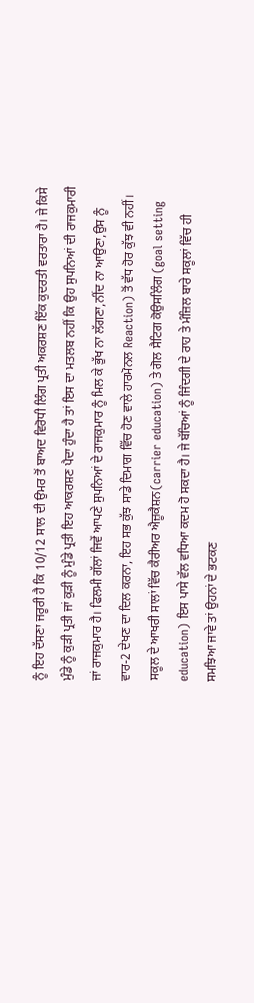ਨੂੰ ਇਹ ਦੱਸਣਾ ਜਰੂਰੀ ਹੈ ਕਿ 10/12 ਸਾਲ ਦੀ ਉਮਰ ਤੋਂ ਬਾਅਦ ਵਿਰੋਧੀ ਲਿੰਗ ਪ੍ਰਤੀ ਅਕਰਸ਼ਣ ਇੱਕ ਕੁਦਰਤੀ ਵਰਤਾਰਾ ਹੈ। ਜੇ ਕਿਸੇ ਮੁੰਡੇ ਨੂੰ ਕੁੜੀ ਪ੍ਰਤੀ ਜਾਂ ਕੁੜੀ ਨੂੰ ਮੁੰਡੇ ਪ੍ਰਤੀ ਇਹ ਆਕਰਸ਼ਣ ਪੈਦਾ ਹੁੰਦਾ ਹੈ ਤਾਂ ਇਸ ਦਾ ਮਤਲਬ ਨਹੀਂ ਕਿ ਉਹ ਸੁਪਨਿਆਂ ਦੀ ਰਾਜਕੁਮਾਰੀ ਜਾਂ ਰਾਜਕੁਮਾਰ ਹੈ। ਫਿਲਮੀ ਗੱਲਾਂ ਜਿਵੇਂ ਆਪਣੇ ਸੁਪਨਿਆਂ ਦੇ ਰਾਜਕੁਮਾਰ ਨੂੰ ਮਿਲ ਕੇ ਭੁੱਖ ਨਾ ਲੱਗਣਾ,ਨੀਂਦ ਨਾ ਆਉਣਾ,ਉਸ ਨੂੰ ਵਾਰ-2 ਦੇਖਣ ਦਾ ਦਿਲ ਕਰਨਾ, ਇਹ ਸਭ ਕੁੱਝ ਸਾਡੇ ਦਿਮਾਗ ਵਿੱਚ ਹੋਣ ਵਾਲੇ ਹਾਰਮੋਨਲ Reaction) ਤੋਂ ਵੱਧ ਹੋਰ ਕੁੱਝ ਵੀ ਨਹੀਂ। ਸਕੂਲ ਦੇ ਆਖਰੀ ਸਾਲਾਂ ਵਿੱਚ ਕੈਰੀਅਰ ਐਜ਼ੂਕੈਸ਼ਨ(carrier education) ਤੇ ਗੋਲ ਸੈਟਿਗ ਕੋਉਸਲਿੰਗ (goal setting education) ਇਸ ਪਾਸੇ ਵੱਲ ਵਧਿਆ ਕਦਮ ਹੋ ਸਕਦਾ ਹੈ। ਜੇ ਬੱਚਿਆਂ ਨੂੰ ਜਿੰਦਗੀ ਦੇ ਰਾਹ ਤੇ ਮੰਜ਼ਿਲ ਬਾਰੇ ਸਕੂਲਾਂ ਵਿੱਚ ਹੀ ਸਮਝਿਆ ਜਾਵੇ ਤਾਂ ਉਹਨਾਂ ਦੇ ਭਟਕਣ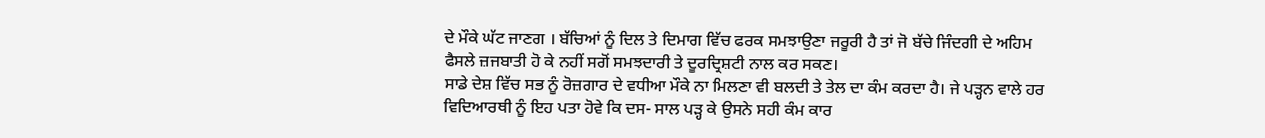ਦੇ ਮੌਕੇ ਘੱਟ ਜਾਣਗ । ਬੱਚਿਆਂ ਨੂੰ ਦਿਲ ਤੇ ਦਿਮਾਗ ਵਿੱਚ ਫਰਕ ਸਮਝਾਉਣਾ ਜਰੂਰੀ ਹੈ ਤਾਂ ਜੋ ਬੱਚੇ ਜਿੰਦਗੀ ਦੇ ਅਹਿਮ ਫੈਸਲੇ ਜ਼ਜਬਾਤੀ ਹੋ ਕੇ ਨਹੀਂ ਸਗੋਂ ਸਮਝਦਾਰੀ ਤੇ ਦੂਰਦ੍ਰਿਸ਼ਟੀ ਨਾਲ ਕਰ ਸਕਣ।
ਸਾਡੇ ਦੇਸ਼ ਵਿੱਚ ਸਭ ਨੂੰ ਰੋਜ਼ਗਾਰ ਦੇ ਵਧੀਆ ਮੌਕੇ ਨਾ ਮਿਲਣਾ ਵੀ ਬਲਦੀ ਤੇ ਤੇਲ ਦਾ ਕੰਮ ਕਰਦਾ ਹੈ। ਜੇ ਪੜ੍ਹਨ ਵਾਲੇ ਹਰ ਵਿਦਿਆਰਥੀ ਨੂੰ ਇਹ ਪਤਾ ਹੋਵੇ ਕਿ ਦਸ- ਸਾਲ ਪੜ੍ਹ ਕੇ ਉਸਨੇ ਸਹੀ ਕੰਮ ਕਾਰ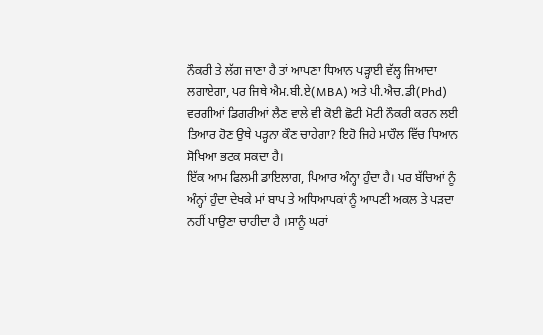ਨੌਕਰੀ ਤੇ ਲੱਗ ਜਾਣਾ ਹੈ ਤਾਂ ਆਪਣਾ ਧਿਆਨ ਪੜ੍ਹਾਈ ਵੱਲ੍ਹ ਜਿਆਦਾ ਲਗਾਏਗਾ, ਪਰ ਜਿਥੇ ਐਮ.ਬੀ.ਏ(MBA) ਅਤੇ ਪੀ.ਐਚ.ਡੀ(Phd) ਵਰਗੀਆਂ ਡਿਗਰੀਆਂ ਲੈਣ ਵਾਲੇ ਵੀ ਕੋਈ ਛੋਟੀ ਮੋਟੀ ਨੌਕਰੀ ਕਰਨ ਲਈ ਤਿਆਰ ਹੋਣ ਉਥੇ ਪੜ੍ਹਨਾ ਕੌਣ ਚਾਹੇਗਾ? ਇਹੋ ਜਿਹੇ ਮਾਹੌਲ ਵਿੱਚ ਧਿਆਨ ਸੋਖਿਆ ਭਟਕ ਸਕਦਾ ਹੈ।
ਇੱਕ ਆਮ ਫਿਲਮੀ ਡਾਇਲਾਗ, ਪਿਆਰ ਅੰਨ੍ਹਾ ਹੁੰਦਾ ਹੈ। ਪਰ ਬੱਚਿਆਂ ਨੂੰ ਅੰਨ੍ਹਾਂ ਹੁੰਦਾ ਦੇਖਕੇ ਮਾਂ ਬਾਪ ਤੇ ਅਧਿਆਪਕਾਂ ਨੂੰ ਆਪਣੀ ਅਕਲ ਤੇ ਪੜਦਾ ਨਹੀਂ ਪਾਉਣਾ ਚਾਹੀਦਾ ਹੈ ।ਸਾਨੂੰ ਘਰਾਂ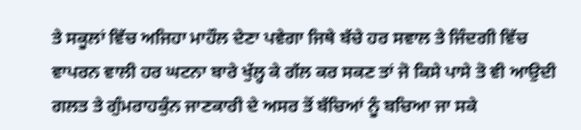ਤੇ ਸਕੂਲਾਂ ਵਿੱਚ ਅਜਿਹਾ ਮਾਹੌਲ ਦੇਣਾ ਪਵੇਗਾ ਜਿਥੇ ਬੱਚੇ ਹਰ ਸਵਾਲ ਤੇ ਜਿੰਦਗੀ ਵਿੱਚ ਵਾਪਰਨ ਵਾਲੀ ਹਰ ਘਟਨਾ ਬਾਰੇ ਖੁੱਲ੍ਹ ਕੇ ਗੱਲ ਕਰ ਸਕਣ ਤਾਂ ਜੋ ਕਿਸੇ ਪਾਸੇ ਤੋ ਵੀ ਆਉਦੀ ਗਲਤ ਤੇ ਗੁੰਮਰਾਹਕੁੰਨ ਜਾਣਕਾਰੀ ਦੇ ਅਸਰ ਤੋਂ ਬੱਚਿਆਂ ਨੂੰ ਬਚਿਆ ਜਾ ਸਕੇ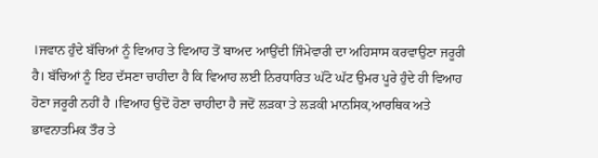।ਜਵਾਨ ਹੁੰਦੇ ਬੱਚਿਆਂ ਨੂੰ ਵਿਆਹ ਤੇ ਵਿਆਹ ਤੋਂ ਬਾਅਦ ਆਉਂਦੀ ਜਿੰਮੇਵਾਰੀ ਦਾ ਅਹਿਸਾਸ ਕਰਵਾਉਣਾ ਜਰੂਰੀ ਹੈ। ਬੱਚਿਆਂ ਨੂੰ ਇਹ ਦੱਸਣਾ ਚਾਹੀਦਾ ਹੈ ਕਿ ਵਿਆਹ ਲਈ ਨਿਰਧਾਰਿਤ ਘੱਟੋ ਘੱਟ ਉਮਰ ਪੂਰੇ ਹੁੰਦੇ ਹੀ ਵਿਆਹ ਹੋਣਾ ਜਰੂਰੀ ਨਹੀਂ ਹੈ ।ਵਿਆਹ ਉਦੋਂ ਹੋਣਾ ਚਾਹੀਦਾ ਹੈ ਜਦੋਂ ਲੜਕਾ ਤੇ ਲੜਕੀ ਮਾਨਸਿਕ,ਆਰਥਿਕ ਅਤੇ ਭਾਵਨਾਤਮਿਕ ਤੌਰ ਤੇ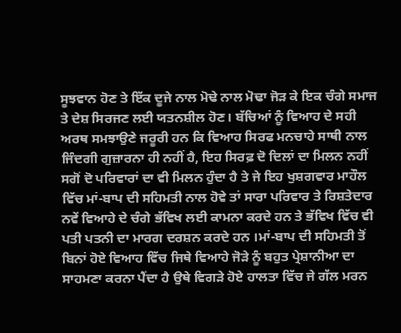ਸੂਝਵਾਨ ਹੋਣ ਤੇ ਇੱਕ ਦੂਜੇ ਨਾਲ ਮੋਢੇ ਨਾਲ ਮੋਢਾ ਜੋੜ ਕੇ ਇਕ ਚੰਗੇ ਸਮਾਜ ਤੇ ਦੇਸ਼ ਸਿਰਜਣ ਲਈ ਯਤਨਸ਼ੀਲ ਹੋਣ। ਬੱਚਿਆਂ ਨੂੰ ਵਿਆਹ ਦੇ ਸਹੀ ਅਰਥ ਸਮਝਾਉਣੇ ਜਰੂਰੀ ਹਨ ਕਿ ਵਿਆਹ ਸਿਰਫ ਮਨਚਾਹੇ ਸਾਥੀ ਨਾਲ ਜਿੰਦਗੀ ਗੁਜ਼ਾਰਨਾ ਹੀ ਨਹੀਂ ਹੈ, ਇਹ ਸਿਰਫ਼ ਦੋ ਦਿਲਾਂ ਦਾ ਮਿਲਨ ਨਹੀਂ ਸਗੋਂ ਦੋ ਪਰਿਵਾਰਾਂ ਦਾ ਵੀ ਮਿਲਨ ਹੁੰਦਾ ਹੈ ਤੇ ਜੇ ਇਹ ਖੁਸ਼ਗਵਾਰ ਮਾਹੌਲ ਵਿੱਚ ਮਾਂ-ਬਾਪ ਦੀ ਸਹਿਮਤੀ ਨਾਲ ਹੋਵੇ ਤਾਂ ਸਾਰਾ ਪਰਿਵਾਰ ਤੇ ਰਿਸ਼ਤੇਦਾਰ ਨਵੇਂ ਵਿਆਹੇ ਦੇ ਚੰਗੇ ਭੱਵਿਖ ਲਈ ਕਾਮਨਾ ਕਰਦੇ ਹਨ ਤੇ ਭੱਵਿਖ ਵਿੱਚ ਵੀ ਪਤੀ ਪਤਨੀ ਦਾ ਮਾਰਗ ਦਰਸ਼ਨ ਕਰਦੇ ਹਨ ।ਮਾਂ-ਬਾਪ ਦੀ ਸਹਿਮਤੀ ਤੋਂ ਬਿਨਾਂ ਹੋਏ ਵਿਆਹ ਵਿੱਚ ਜਿਥੇ ਵਿਆਹੇ ਜੋੜੇ ਨੂੰ ਬਹੁਤ ਪ੍ਰੇਸ਼ਾਨੀਆ ਦਾ ਸਾਹਮਣਾ ਕਰਨਾ ਪੈਂਦਾ ਹੈ ਉਥੇ ਵਿਗੜੇ ਹੋਏ ਹਾਲਤਾ ਵਿੱਚ ਜੇ ਗੱਲ ਮਰਨ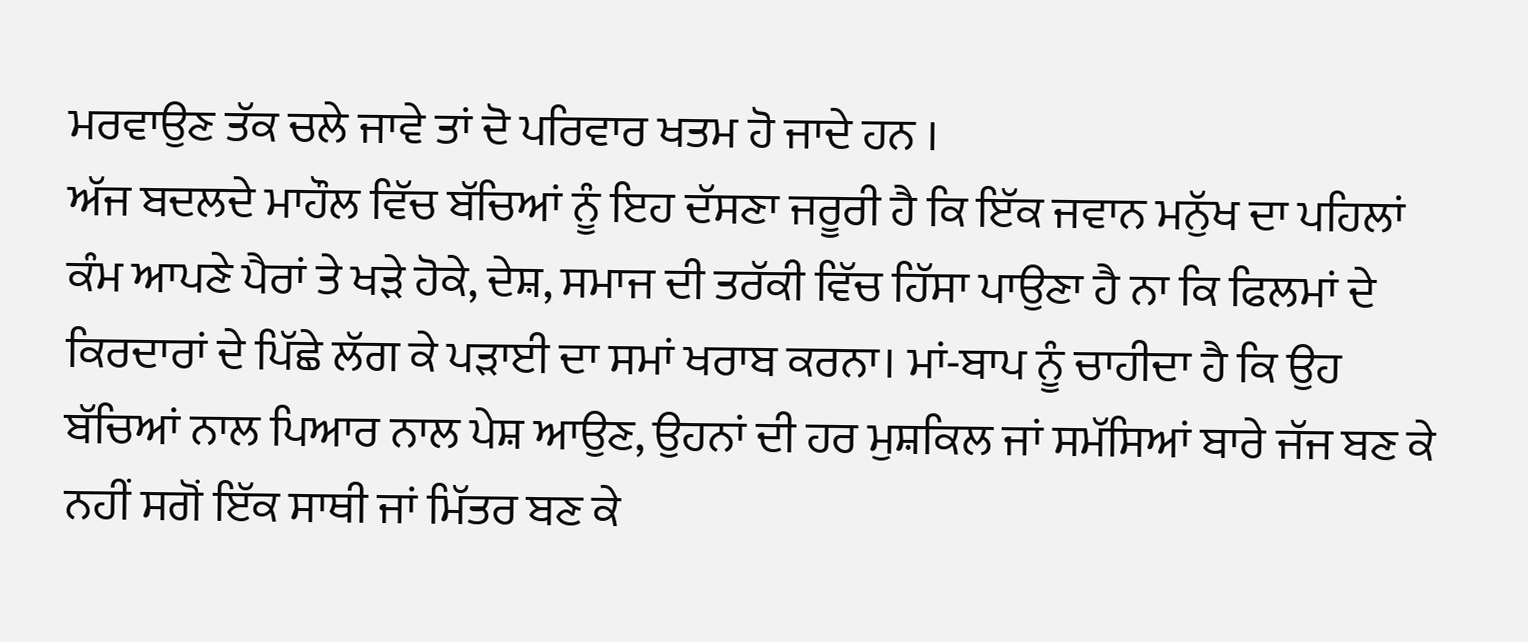ਮਰਵਾਉਣ ਤੱਕ ਚਲੇ ਜਾਵੇ ਤਾਂ ਦੋ ਪਰਿਵਾਰ ਖਤਮ ਹੋ ਜਾਦੇ ਹਨ ।
ਅੱਜ ਬਦਲਦੇ ਮਾਹੌਲ ਵਿੱਚ ਬੱਚਿਆਂ ਨੂੰ ਇਹ ਦੱਸਣਾ ਜਰੂਰੀ ਹੈ ਕਿ ਇੱਕ ਜਵਾਨ ਮਨੁੱਖ ਦਾ ਪਹਿਲਾਂ ਕੰਮ ਆਪਣੇ ਪੈਰਾਂ ਤੇ ਖੜੇ ਹੋਕੇ, ਦੇਸ਼, ਸਮਾਜ ਦੀ ਤਰੱਕੀ ਵਿੱਚ ਹਿੱਸਾ ਪਾਉਣਾ ਹੈ ਨਾ ਕਿ ਫਿਲਮਾਂ ਦੇ ਕਿਰਦਾਰਾਂ ਦੇ ਪਿੱਛੇ ਲੱਗ ਕੇ ਪੜਾਈ ਦਾ ਸਮਾਂ ਖਰਾਬ ਕਰਨਾ। ਮਾਂ-ਬਾਪ ਨੂੰ ਚਾਹੀਦਾ ਹੈ ਕਿ ਉਹ ਬੱਚਿਆਂ ਨਾਲ ਪਿਆਰ ਨਾਲ ਪੇਸ਼ ਆਉਣ, ਉਹਨਾਂ ਦੀ ਹਰ ਮੁਸ਼ਕਿਲ ਜਾਂ ਸਮੱਸਿਆਂ ਬਾਰੇ ਜੱਜ ਬਣ ਕੇ ਨਹੀਂ ਸਗੋਂ ਇੱਕ ਸਾਥੀ ਜਾਂ ਮਿੱਤਰ ਬਣ ਕੇ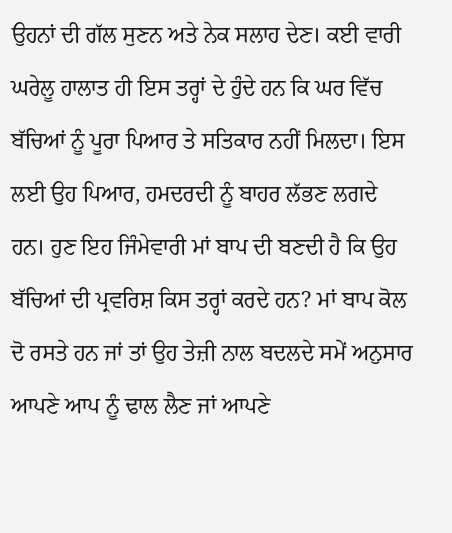ਉਹਨਾਂ ਦੀ ਗੱਲ ਸੁਣਨ ਅਤੇ ਨੇਕ ਸਲਾਹ ਦੇਣ। ਕਈ ਵਾਰੀ ਘਰੇਲੂ ਹਾਲਾਤ ਹੀ ਇਸ ਤਰ੍ਹਾਂ ਦੇ ਹੁੰਦੇ ਹਨ ਕਿ ਘਰ ਵਿੱਚ ਬੱਚਿਆਂ ਨੂੰ ਪੂਰਾ ਪਿਆਰ ਤੇ ਸਤਿਕਾਰ ਨਹੀਂ ਮਿਲਦਾ। ਇਸ ਲਈ ਉਹ ਪਿਆਰ, ਹਮਦਰਦੀ ਨੂੰ ਬਾਹਰ ਲੱਭਣ ਲਗਦੇ ਹਨ। ਹੁਣ ਇਹ ਜਿੰਮੇਵਾਰੀ ਮਾਂ ਬਾਪ ਦੀ ਬਣਦੀ ਹੈ ਕਿ ਉਹ ਬੱਚਿਆਂ ਦੀ ਪ੍ਰਵਰਿਸ਼ ਕਿਸ ਤਰ੍ਹਾਂ ਕਰਦੇ ਹਨ? ਮਾਂ ਬਾਪ ਕੋਲ ਦੋ ਰਸਤੇ ਹਨ ਜਾਂ ਤਾਂ ਉਹ ਤੇਜ਼ੀ ਨਾਲ ਬਦਲਦੇ ਸਮੇਂ ਅਨੁਸਾਰ ਆਪਣੇ ਆਪ ਨੂੰ ਢਾਲ ਲੈਣ ਜਾਂ ਆਪਣੇ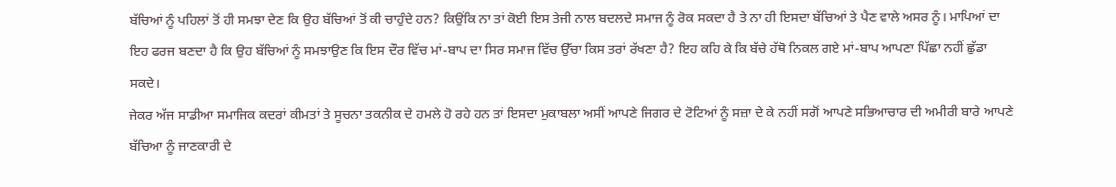ਬੱਚਿਆਂ ਨੂੰ ਪਹਿਲਾਂ ਤੋਂ ਹੀ ਸਮਝਾ ਦੇਣ ਕਿ ਉਹ ਬੱਚਿਆਂ ਤੋਂ ਕੀ ਚਾਹੁੰਦੇ ਹਨ? ਕਿਉਂਕਿ ਨਾ ਤਾਂ ਕੋਈ ਇਸ ਤੇਜੀ ਨਾਲ ਬਦਲਦੇ ਸਮਾਜ ਨੂੰ ਰੋਕ ਸਕਦਾ ਹੈ ਤੇ ਨਾ ਹੀ ਇਸਦਾ ਬੱਚਿਆਂ ਤੇ ਪੈਣ ਵਾਲੇ ਅਸਰ ਨੂੰ। ਮਾਪਿਆਂ ਦਾ ਇਹ ਫਰਜ ਬਣਦਾ ਹੈ ਕਿ ਉਹ ਬੱਚਿਆਂ ਨੂੰ ਸਮਝਾਉਣ ਕਿ ਇਸ ਦੌਰ ਵਿੱਚ ਮਾਂ-ਬਾਪ ਦਾ ਸਿਰ ਸਮਾਜ ਵਿੱਚ ਉੱਚਾ ਕਿਸ ਤਰਾਂ ਰੱਖਣਾ ਹੈ? ਇਹ ਕਹਿ ਕੇ ਕਿ ਬੱਚੇ ਹੱਥੋ ਨਿਕਲ ਗਏ ਮਾਂ-ਬਾਪ ਆਪਣਾ ਪਿੱਛਾ ਨਹੀਂ ਛੁੱਡਾ ਸਕਦੇ।
ਜੇਕਰ ਅੱਜ ਸਾਡੀਆ ਸਮਾਜਿਕ ਕਦਰਾਂ ਕੀਮਤਾਂ ਤੇ ਸੂਚਨਾ ਤਕਨੀਕ ਦੇ ਹਮਲੇ ਹੋ ਰਹੇ ਹਨ ਤਾਂ ਇਸਦਾ ਮੁਕਾਬਲਾ ਅਸੀਂ ਆਪਣੇ ਜਿਗਰ ਦੇ ਟੋਟਿਆਂ ਨੂੰ ਸਜ਼ਾ ਦੇ ਕੇ ਨਹੀਂ ਸਗੋਂ ਆਪਣੇ ਸਭਿਆਚਾਰ ਦੀ ਅਮੀਰੀ ਬਾਰੇ ਆਪਣੇ ਬੱਚਿਆ ਨੂੰ ਜਾਣਕਾਰੀ ਦੇ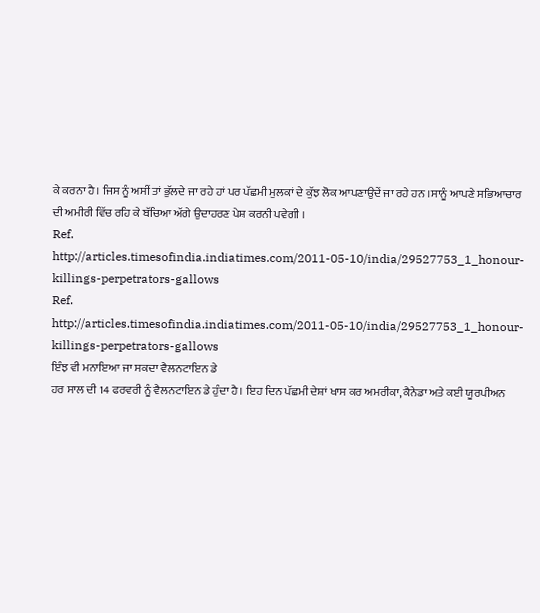ਕੇ ਕਰਨਾ ਹੈ। ਜਿਸ ਨੂੰ ਅਸੀਂ ਤਾਂ ਭੁੱਲਦੇ ਜਾ ਰਹੇ ਹਾਂ ਪਰ ਪੱਛਮੀ ਮੁਲਕਾਂ ਦੇ ਕੁੱਝ ਲੋਕ ਆਪਣਾਉਦੇਂ ਜਾ ਰਹੇ ਹਨ ।ਸਾਨੂੰ ਆਪਣੇ ਸਭਿਆਚਾਰ ਦੀ ਅਮੀਰੀ ਵਿੱਚ ਰਹਿ ਕੇ ਬੱਚਿਆ ਅੱਗੇ ਉਦਾਹਰਣ ਪੇਸ਼ ਕਰਨੀ ਪਵੇਗੀ ।
Ref.
http://articles.timesofindia.indiatimes.com/2011-05-10/india/29527753_1_honour-killings-perpetrators-gallows
Ref.
http://articles.timesofindia.indiatimes.com/2011-05-10/india/29527753_1_honour-killings-perpetrators-gallows
ਇੰਝ ਵੀ ਮਨਾਇਆ ਜਾ ਸਕਦਾ ਵੈਲਨਟਾਇਨ ਡੇ
ਹਰ ਸਾਲ ਦੀ 14 ਫਰਵਰੀ ਨੂੰ ਵੈਲਨਟਾਇਨ ਡੇ ਹੁੰਦਾ ਹੈ। ਇਹ ਦਿਨ ਪੱਛਮੀ ਦੇਸ਼ਾਂ ਖਾਸ ਕਰ ਅਮਰੀਕਾ, ਕੈਨੇਡਾ ਅਤੇ ਕਈ ਯੂਰਪੀਅਨ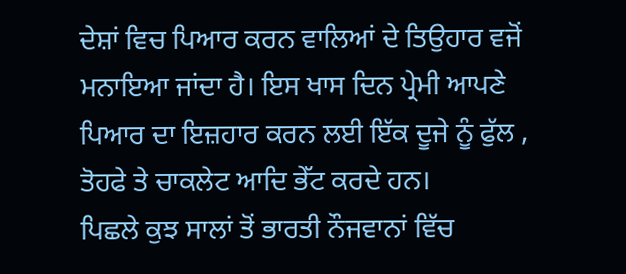ਦੇਸ਼ਾਂ ਵਿਚ ਪਿਆਰ ਕਰਨ ਵਾਲਿਆਂ ਦੇ ਤਿਉਹਾਰ ਵਜੋਂ ਮਨਾਇਆ ਜਾਂਦਾ ਹੈ। ਇਸ ਖਾਸ ਦਿਨ ਪ੍ਰੇਮੀ ਆਪਣੇ ਪਿਆਰ ਦਾ ਇਜ਼ਹਾਰ ਕਰਨ ਲਈ ਇੱਕ ਦੂਜੇ ਨੂੰ ਫੁੱਲ , ਤੋਹਫੇ ਤੇ ਚਾਕਲੇਟ ਆਦਿ ਭੇੱਟ ਕਰਦੇ ਹਨ।
ਪਿਛਲੇ ਕੁਝ ਸਾਲਾਂ ਤੋਂ ਭਾਰਤੀ ਨੌਜਵਾਨਾਂ ਵਿੱਚ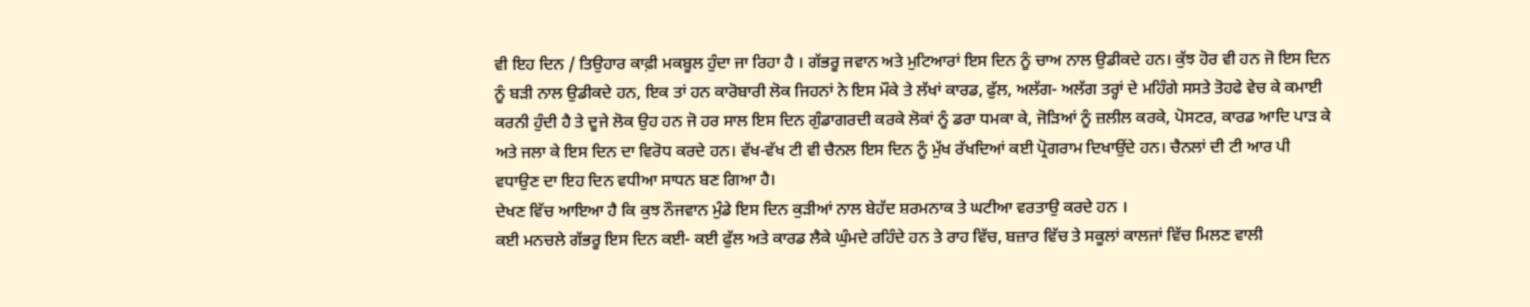ਵੀ ਇਹ ਦਿਨ / ਤਿਉਹਾਰ ਕਾਫ਼ੀ ਮਕਬੂਲ ਹੁੰਦਾ ਜਾ ਰਿਹਾ ਹੈ । ਗੱਭਰੂ ਜਵਾਨ ਅਤੇ ਮੁਟਿਆਰਾਂ ਇਸ ਦਿਨ ਨੂੰ ਚਾਅ ਨਾਲ ਉਡੀਕਦੇ ਹਨ। ਕੁੱਝ ਹੋਰ ਵੀ ਹਨ ਜੋ ਇਸ ਦਿਨ ਨੂੰ ਬੜੀ ਨਾਲ ਉਡੀਕਦੇ ਹਨ, ਇਕ ਤਾਂ ਹਨ ਕਾਰੋਬਾਰੀ ਲੋਕ ਜਿਹਨਾਂ ਨੇ ਇਸ ਮੌਕੇ ਤੇ ਲੱਖਾਂ ਕਾਰਡ, ਫੁੱਲ, ਅਲੱਗ- ਅਲੱਗ ਤਰ੍ਹਾਂ ਦੇ ਮਹਿੰਗੇ ਸਸਤੇ ਤੋਹਫੇ ਵੇਚ ਕੇ ਕਮਾਈ ਕਰਨੀ ਹੁੰਦੀ ਹੈ ਤੇ ਦੂਜੇ ਲੋਕ ਉਹ ਹਨ ਜੋ ਹਰ ਸਾਲ ਇਸ ਦਿਨ ਗੁੰਡਾਗਰਦੀ ਕਰਕੇ ਲੋਕਾਂ ਨੂੰ ਡਰਾ ਧਮਕਾ ਕੇ, ਜੋੜਿਆਂ ਨੂੰ ਜ਼ਲੀਲ ਕਰਕੇ, ਪੋਸਟਰ, ਕਾਰਡ ਆਦਿ ਪਾੜ ਕੇ ਅਤੇ ਜਲਾ ਕੇ ਇਸ ਦਿਨ ਦਾ ਵਿਰੋਧ ਕਰਦੇ ਹਨ। ਵੱਖ-ਵੱਖ ਟੀ ਵੀ ਚੈਨਲ ਇਸ ਦਿਨ ਨੂੰ ਮੁੱਖ ਰੱਖਦਿਆਂ ਕਈ ਪ੍ਰੋਗਰਾਮ ਦਿਖਾਉਂਦੇ ਹਨ। ਚੈਨਲਾਂ ਦੀ ਟੀ ਆਰ ਪੀ ਵਧਾਉਣ ਦਾ ਇਹ ਦਿਨ ਵਧੀਆ ਸਾਧਨ ਬਣ ਗਿਆ ਹੈ।
ਦੇਖਣ ਵਿੱਚ ਆਇਆ ਹੈ ਕਿ ਕੁਝ ਨੌਜਵਾਨ ਮੁੰਡੇ ਇਸ ਦਿਨ ਕੁੜੀਆਂ ਨਾਲ ਬੇਹੱਦ ਸ਼ਰਮਨਾਕ ਤੇ ਘਟੀਆ ਵਰਤਾਉ ਕਰਦੇ ਹਨ ।
ਕਈ ਮਨਚਲੇ ਗੱਭਰੂ ਇਸ ਦਿਨ ਕਈ- ਕਈ ਫੁੱਲ ਅਤੇ ਕਾਰਡ ਲੈਕੇ ਘੁੰਮਦੇ ਰਹਿੰਦੇ ਹਨ ਤੇ ਰਾਹ ਵਿੱਚ, ਬਜ਼ਾਰ ਵਿੱਚ ਤੇ ਸਕੂਲਾਂ ਕਾਲਜਾਂ ਵਿੱਚ ਮਿਲਣ ਵਾਲੀ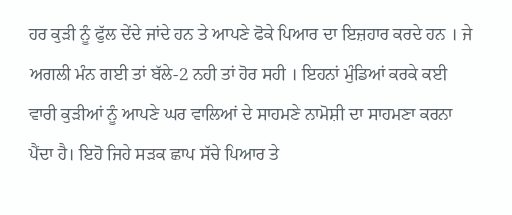ਹਰ ਕੁੜੀ ਨੂੰ ਫੁੱਲ ਦੇਂਦੇ ਜਾਂਦੇ ਹਨ ਤੇ ਆਪਣੇ ਫੋਕੇ ਪਿਆਰ ਦਾ ਇਜ਼ਹਾਰ ਕਰਦੇ ਹਨ । ਜੇ ਅਗਲੀ ਮੰਨ ਗਈ ਤਾਂ ਬੱਲੇ-2 ਨਹੀ ਤਾਂ ਹੋਰ ਸਹੀ । ਇਹਨਾਂ ਮੁੰਡਿਆਂ ਕਰਕੇ ਕਈ ਵਾਰੀ ਕੁੜੀਆਂ ਨੂੰ ਆਪਣੇ ਘਰ ਵਾਲਿਆਂ ਦੇ ਸਾਹਮਣੇ ਨਾਮੋਸ਼ੀ ਦਾ ਸਾਹਮਣਾ ਕਰਨਾ ਪੈਂਦਾ ਹੈ। ਇਹੋ ਜਿਹੇ ਸੜਕ ਛਾਪ ਸੱਚੇ ਪਿਆਰ ਤੇ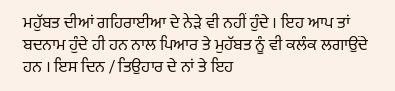ਮਹੁੱਬਤ ਦੀਆਂ ਗਹਿਰਾਈਆ ਦੇ ਨੇੜੇ ਵੀ ਨਹੀਂ ਹੁੰਦੇ । ਇਹ ਆਪ ਤਾਂ ਬਦਨਾਮ ਹੁੰਦੇ ਹੀ ਹਨ ਨਾਲ ਪਿਆਰ ਤੇ ਮੁਹੱਬਤ ਨੂੰ ਵੀ ਕਲੰਕ ਲਗਾਉਂਦੇ ਹਨ । ਇਸ ਦਿਨ / ਤਿਉਹਾਰ ਦੇ ਨਾਂ ਤੇ ਇਹ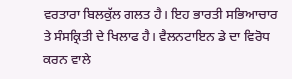ਵਰਤਾਰਾ ਬਿਲਕੁੱਲ ਗਲਤ ਹੈ। ਇਹ ਭਾਰਤੀ ਸਭਿਆਚਾਰ ਤੇ ਸੰਸਕ੍ਰਿਤੀ ਦੇ ਖਿਲਾਫ ਹੈ। ਵੈਲਨਟਾਇਨ ਡੇ ਦਾ ਵਿਰੋਧ ਕਰਨ ਵਾਲੇ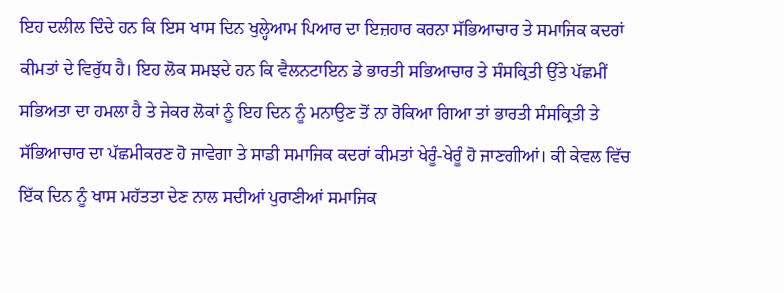ਇਹ ਦਲੀਲ ਦਿੰਦੇ ਹਨ ਕਿ ਇਸ ਖਾਸ ਦਿਨ ਖੁਲ੍ਹੇਆਮ ਪਿਆਰ ਦਾ ਇਜ਼ਹਾਰ ਕਰਨਾ ਸੱਭਿਆਚਾਰ ਤੇ ਸਮਾਜਿਕ ਕਦਰਾਂ ਕੀਮਤਾਂ ਦੇ ਵਿਰੁੱਧ ਹੈ। ਇਹ ਲੋਕ ਸਮਝਦੇ ਹਨ ਕਿ ਵੈਲਨਟਾਇਨ ਡੇ ਭਾਰਤੀ ਸਭਿਆਚਾਰ ਤੇ ਸੰਸਕ੍ਰਿਤੀ ਉੱਤੇ ਪੱਛਮੀਂ ਸਭਿਅਤਾ ਦਾ ਹਮਲਾ ਹੈ ਤੇ ਜੇਕਰ ਲੋਕਾਂ ਨੂੰ ਇਹ ਦਿਨ ਨੂੰ ਮਨਾਉਣ ਤੋਂ ਨਾ ਰੋਕਿਆ ਗਿਆ ਤਾਂ ਭਾਰਤੀ ਸੰਸਕ੍ਰਿਤੀ ਤੇ ਸੱਭਿਆਚਾਰ ਦਾ ਪੱਛਮੀਕਰਣ ਹੋ ਜਾਵੇਗਾ ਤੇ ਸਾਡੀ ਸਮਾਜਿਕ ਕਦਰਾਂ ਕੀਮਤਾਂ ਖੇਰੂੰ-ਖੇਰੂੰ ਹੋ ਜਾਣਗੀਆਂ। ਕੀ ਕੇਵਲ ਵਿੱਚ ਇੱਕ ਦਿਨ ਨੂੰ ਖਾਸ ਮਹੱਤਤਾ ਦੇਣ ਨਾਲ ਸਦੀਆਂ ਪੁਰਾਣੀਆਂ ਸਮਾਜਿਕ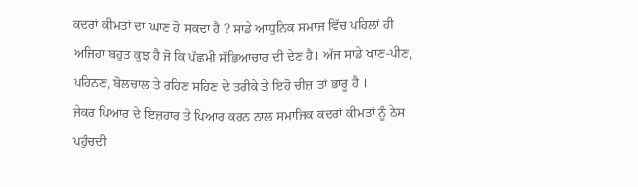ਕਦਰਾਂ ਕੀਮਤਾਂ ਦਾ ਘਾਣ ਹੋ ਸਕਦਾ ਹੈ ? ਸਾਡੇ ਆਧੁਨਿਕ ਸਮਾਜ ਵਿੱਚ ਪਹਿਲਾਂ ਹੀ ਅਜਿਹਾ ਬਹੁਤ ਕੁਝ ਹੈ ਜੋ ਕਿ ਪੱਛਮੀ ਸੱਭਿਆਚਾਰ ਦੀ ਦੇਣ ਹੈ। ਅੱਜ ਸਾਡੇ ਖਾਣ-ਪੀਣ, ਪਹਿਨਣ, ਬੋਲਚਾਲ ਤੇ ਰਹਿਣ ਸਹਿਣ ਦੇ ਤਰੀਕੇ ਤੇ ਇਹੋ ਚੀਜ਼ ਤਾਂ ਭਾਰੂ ਹੈ ।
ਜੇਕਰ ਪਿਆਰ ਦੇ ਇਜ਼ਹਾਰ ਤੇ ਪਿਆਰ ਕਰਨ ਨਾਲ ਸਮਾਜਿਕ ਕਦਰਾਂ ਕੀਮਤਾਂ ਨੂੰ ਠੇਸ ਪਹੁੰਚਦੀ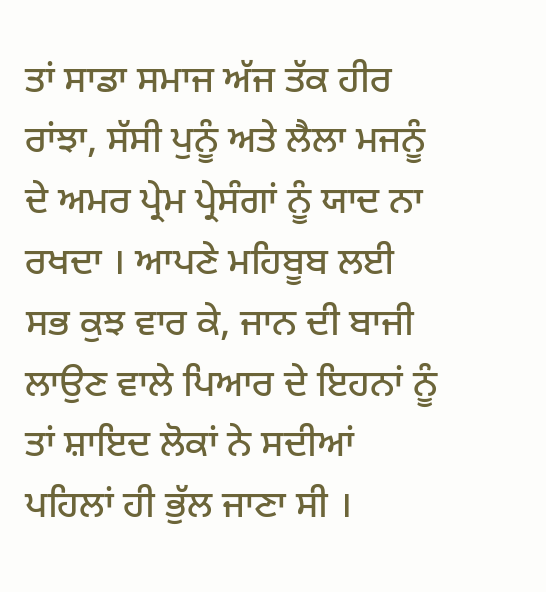ਤਾਂ ਸਾਡਾ ਸਮਾਜ ਅੱਜ ਤੱਕ ਹੀਰ ਰਾਂਝਾ, ਸੱਸੀ ਪੁਨੂੰ ਅਤੇ ਲੈਲਾ ਮਜਨੂੰ ਦੇ ਅਮਰ ਪ੍ਰੇਮ ਪ੍ਰੇਸੰਗਾਂ ਨੂੰ ਯਾਦ ਨਾ ਰਖਦਾ । ਆਪਣੇ ਮਹਿਬੂਬ ਲਈ ਸਭ ਕੁਝ ਵਾਰ ਕੇ, ਜਾਨ ਦੀ ਬਾਜੀ ਲਾਉਣ ਵਾਲੇ ਪਿਆਰ ਦੇ ਇਹਨਾਂ ਨੂੰ ਤਾਂ ਸ਼ਾਇਦ ਲੋਕਾਂ ਨੇ ਸਦੀਆਂ ਪਹਿਲਾਂ ਹੀ ਭੁੱਲ ਜਾਣਾ ਸੀ ।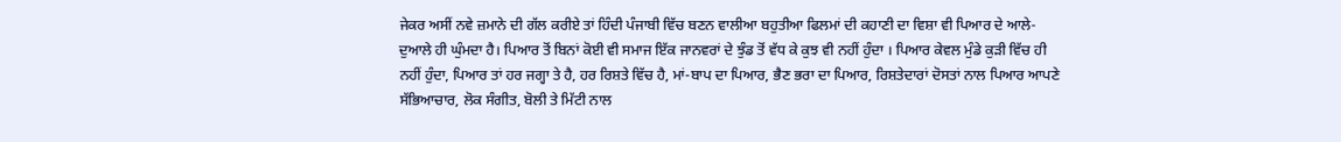ਜੇਕਰ ਅਸੀਂ ਨਵੇ ਜ਼ਮਾਨੇ ਦੀ ਗੱਲ ਕਰੀਏ ਤਾਂ ਹਿੰਦੀ ਪੰਜਾਬੀ ਵਿੱਚ ਬਣਨ ਵਾਲੀਆ ਬਹੁਤੀਆ ਫਿਲਮਾਂ ਦੀ ਕਹਾਣੀ ਦਾ ਵਿਸ਼ਾ ਵੀ ਪਿਆਰ ਦੇ ਆਲੇ-ਦੁਆਲੇ ਹੀ ਘੁੰਮਦਾ ਹੈ। ਪਿਆਰ ਤੋਂ ਬਿਨਾਂ ਕੋਈ ਵੀ ਸਮਾਜ ਇੱਕ ਜਾਨਵਰਾਂ ਦੇ ਝੁੰਡ ਤੋਂ ਵੱਧ ਕੇ ਕੁਝ ਵੀ ਨਹੀਂ ਹੁੰਦਾ । ਪਿਆਰ ਕੇਵਲ ਮੁੰਡੇ ਕੁੜੀ ਵਿੱਚ ਹੀ ਨਹੀਂ ਹੁੰਦਾ, ਪਿਆਰ ਤਾਂ ਹਰ ਜਗ੍ਹਾ ਤੇ ਹੈ, ਹਰ ਰਿਸ਼ਤੇ ਵਿੱਚ ਹੈ, ਮਾਂ-ਬਾਪ ਦਾ ਪਿਆਰ, ਭੈਣ ਭਰਾ ਦਾ ਪਿਆਰ, ਰਿਸ਼ਤੇਦਾਰਾਂ ਦੋਸਤਾਂ ਨਾਲ ਪਿਆਰ ਆਪਣੇ ਸੱਭਿਆਚਾਰ, ਲੋਕ ਸੰਗੀਤ, ਬੋਲੀ ਤੇ ਮਿੱਟੀ ਨਾਲ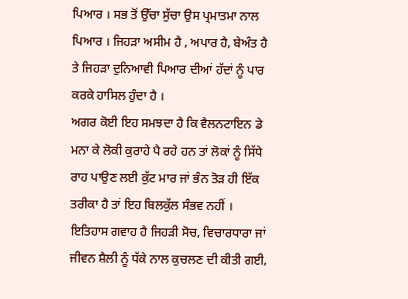ਪਿਆਰ । ਸਭ ਤੋਂ ਉੱਚਾ ਸੁੱਚਾ ਉਸ ਪ੍ਰਮਾਤਮਾ ਨਾਲ ਪਿਆਰ । ਜਿਹੜਾ ਅਸੀਮ ਹੈ , ਅਪਾਰ ਹੈ, ਬੇਅੰਤ ਹੈ ਤੇ ਜਿਹੜਾ ਦੁਨਿਆਵੀ ਪਿਆਰ ਦੀਆਂ ਹੱਦਾਂ ਨੂੰ ਪਾਰ ਕਰਕੇ ਹਾਸਿਲ ਹੁੰਦਾ ਹੈ ।
ਅਗਰ ਕੋਈ ਇਹ ਸਮਝਦਾ ਹੈ ਕਿ ਵੈਲਨਟਾਇਨ ਡੇ ਮਨਾ ਕੇ ਲੋਕੀ ਕੁਰਾਹੇ ਪੈ ਰਹੇ ਹਨ ਤਾਂ ਲੋਕਾਂ ਨੂੰ ਸਿੱਧੇ ਰਾਹ ਪਾਉਣ ਲਈ ਕੁੱਟ ਮਾਰ ਜਾਂ ਭੰਨ ਤੋੜ ਹੀ ਇੱਕ ਤਰੀਕਾ ਹੈ ਤਾਂ ਇਹ ਬਿਲਕੁੱਲ ਸੰਭਵ ਨਹੀਂ । ਇਤਿਹਾਸ ਗਵਾਹ ਹੈ ਜਿਹੜੀ ਸੋਚ, ਵਿਚਾਰਧਾਰਾ ਜਾਂ ਜੀਵਨ ਸ਼ੈਲੀ ਨੂੰ ਧੱਕੇ ਨਾਲ ਕੁਚਲਣ ਦੀ ਕੀਤੀ ਗਈ,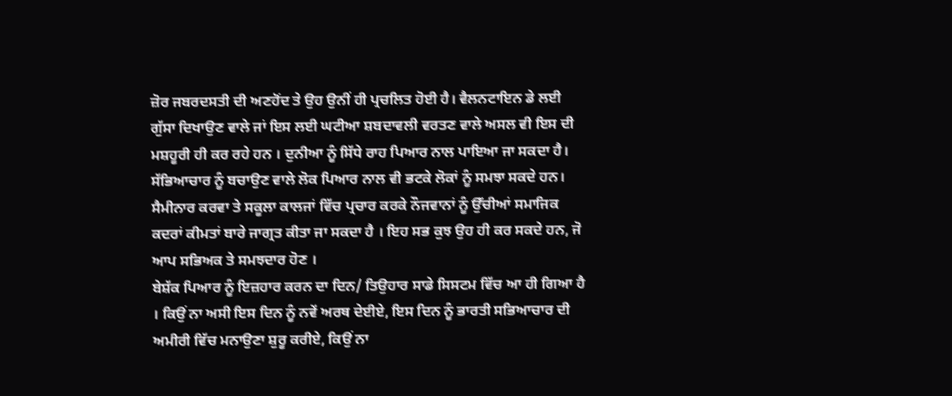ਜ਼ੋਰ ਜਬਰਦਸਤੀ ਦੀ ਅਣਹੋਂਦ ਤੇ ਉਹ ਉਨੀਂ ਹੀ ਪ੍ਰਚਲਿਤ ਹੋਈ ਹੈ। ਵੈਲਨਟਾਇਨ ਡੇ ਲਈ ਗੁੱਸਾ ਦਿਖਾਉਣ ਵਾਲੇ ਜਾਂ ਇਸ ਲਈ ਘਟੀਆ ਸ਼ਬਦਾਵਲੀ ਵਰਤਣ ਵਾਲੇ ਅਸਲ ਵੀ ਇਸ ਦੀ ਮਸ਼ਹੂਰੀ ਹੀ ਕਰ ਰਹੇ ਹਨ । ਦੁਨੀਆ ਨੂੰ ਸਿੱਧੇ ਰਾਹ ਪਿਆਰ ਨਾਲ ਪਾਇਆ ਜਾ ਸਕਦਾ ਹੈ। ਸੱਭਿਆਚਾਰ ਨੂੰ ਬਚਾਉਣ ਵਾਲੇ ਲੋਕ ਪਿਆਰ ਨਾਲ ਵੀ ਭਟਕੇ ਲੋਕਾਂ ਨੂੰ ਸਮਝਾ ਸਕਦੇ ਹਨ। ਸੈਮੀਨਾਰ ਕਰਵਾ ਤੇ ਸਕੂਲਾ ਕਾਲਜਾਂ ਵਿੱਚ ਪ੍ਰਚਾਰ ਕਰਕੇ ਨੌਜਵਾਨਾਂ ਨੂੰ ਉੱਚੀਆਂ ਸਮਾਜਿਕ ਕਦਰਾਂ ਕੀਮਤਾਂ ਬਾਰੇ ਜਾਗ੍ਰਤ ਕੀਤਾ ਜਾ ਸਕਦਾ ਹੈ । ਇਹ ਸਭ ਕੁਝ ਉਹ ਹੀ ਕਰ ਸਕਦੇ ਹਨ, ਜੋ ਆਪ ਸਭਿਅਕ ਤੇ ਸਮਝਦਾਰ ਹੋਣ ।
ਬੇਸ਼ੱਕ ਪਿਆਰ ਨੂੰ ਇਜ਼ਹਾਰ ਕਰਨ ਦਾ ਦਿਨ/ ਤਿਉਹਾਰ ਸਾਡੇ ਸਿਸਟਮ ਵਿੱਚ ਆ ਹੀ ਗਿਆ ਹੈ । ਕਿਉਂ ਨਾ ਅਸੀ ਇਸ ਦਿਨ ਨੂੰ ਨਵੇਂ ਅਰਥ ਦੇਈਏ, ਇਸ ਦਿਨ ਨੂੰ ਭਾਰਤੀ ਸਭਿਆਚਾਰ ਦੀ ਅਮੀਰੀ ਵਿੱਚ ਮਨਾਉਣਾ ਸ਼ੁਰੂ ਕਰੀਏ, ਕਿਉਂ ਨਾ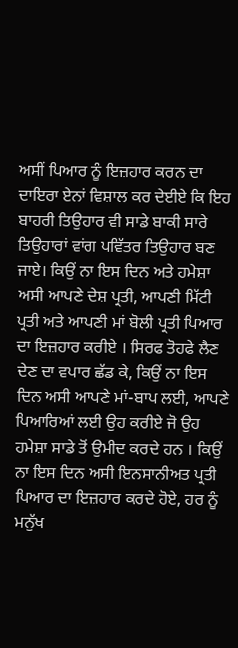ਅਸੀਂ ਪਿਆਰ ਨੂੰ ਇਜ਼ਹਾਰ ਕਰਨ ਦਾ ਦਾਇਰਾ ਏਨਾਂ ਵਿਸ਼ਾਲ ਕਰ ਦੇਈਏ ਕਿ ਇਹ ਬਾਹਰੀ ਤਿਉਹਾਰ ਵੀ ਸਾਡੇ ਬਾਕੀ ਸਾਰੇ ਤਿਉਹਾਰਾਂ ਵਾਂਗ ਪਵਿੱਤਰ ਤਿਉਹਾਰ ਬਣ ਜਾਏ। ਕਿਉਂ ਨਾ ਇਸ ਦਿਨ ਅਤੇ ਹਮੇਸ਼ਾ ਅਸੀ ਆਪਣੇ ਦੇਸ਼ ਪ੍ਰਤੀ, ਆਪਣੀ ਮਿੱਟੀ ਪ੍ਰਤੀ ਅਤੇ ਆਪਣੀ ਮਾਂ ਬੋਲੀ ਪ੍ਰਤੀ ਪਿਆਰ ਦਾ ਇਜ਼ਹਾਰ ਕਰੀਏ । ਸਿਰਫ ਤੋਹਫੇ ਲੈਣ ਦੇਣ ਦਾ ਵਪਾਰ ਛੱਡ ਕੇ, ਕਿਉਂ ਨਾ ਇਸ ਦਿਨ ਅਸੀ ਆਪਣੇ ਮਾਂ-ਬਾਪ ਲਈ, ਆਪਣੇ ਪਿਆਰਿਆਂ ਲਈ ਉਹ ਕਰੀਏ ਜੋ ਉਹ ਹਮੇਸ਼ਾ ਸਾਡੇ ਤੋਂ ਉਮੀਦ ਕਰਦੇ ਹਨ । ਕਿਉਂ ਨਾ ਇਸ ਦਿਨ ਅਸੀ ਇਨਸਾਨੀਅਤ ਪ੍ਰਤੀ ਪਿਆਰ ਦਾ ਇਜ਼ਹਾਰ ਕਰਦੇ ਹੋਏ, ਹਰ ਨੂੰ ਮਨੁੱਖ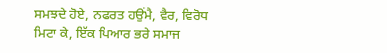ਸਮਝਦੇ ਹੋਏ, ਨਫਰਤ ਹਉਂਮੈ, ਵੈਰ, ਵਿਰੋਧ ਮਿਟਾ ਕੇ, ਇੱਕ ਪਿਆਰ ਭਰੇ ਸਮਾਜ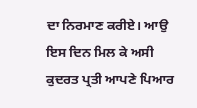ਦਾ ਨਿਰਮਾਣ ਕਰੀਏ। ਆਉ ਇਸ ਦਿਨ ਮਿਲ ਕੇ ਅਸੀ ਕੁਦਰਤ ਪ੍ਰਤੀ ਆਪਣੇ ਪਿਆਰ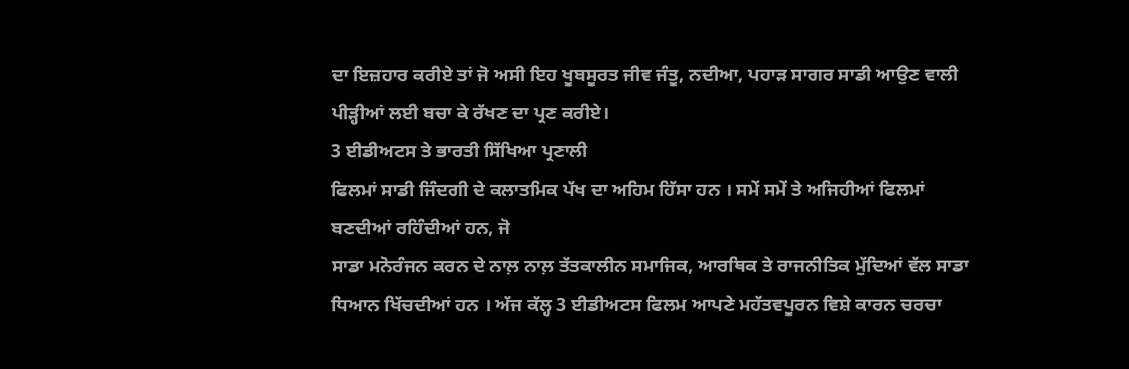ਦਾ ਇਜ਼ਹਾਰ ਕਰੀਏ ਤਾਂ ਜੋ ਅਸੀ ਇਹ ਖੂਬਸੂਰਤ ਜੀਵ ਜੰਤੂ, ਨਦੀਆ, ਪਹਾੜ ਸਾਗਰ ਸਾਡੀ ਆਉਣ ਵਾਲੀ ਪੀੜ੍ਹੀਆਂ ਲਈ ਬਚਾ ਕੇ ਰੱਖਣ ਦਾ ਪ੍ਰਣ ਕਰੀਏ।
3 ਈਡੀਅਟਸ ਤੇ ਭਾਰਤੀ ਸਿੱਖਿਆ ਪ੍ਰਣਾਲੀ
ਫਿਲਮਾਂ ਸਾਡੀ ਜਿੰਦਗੀ ਦੇ ਕਲਾਤਮਿਕ ਪੱਖ ਦਾ ਅਹਿਮ ਹਿੱਸਾ ਹਨ । ਸਮੇਂ ਸਮੇਂ ਤੇ ਅਜਿਹੀਆਂ ਫਿਲਮਾਂ ਬਣਦੀਆਂ ਰਹਿੰਦੀਆਂ ਹਨ, ਜੋ
ਸਾਡਾ ਮਨੋਰੰਜਨ ਕਰਨ ਦੇ ਨਾਲ਼ ਨਾਲ਼ ਤੱਤਕਾਲੀਨ ਸਮਾਜਿਕ, ਆਰਥਿਕ ਤੇ ਰਾਜਨੀਤਿਕ ਮੁੱਦਿਆਂ ਵੱਲ ਸਾਡਾ ਧਿਆਨ ਖਿੱਚਦੀਆਂ ਹਨ । ਅੱਜ ਕੱਲ੍ਹ 3 ਈਡੀਅਟਸ ਫਿਲਮ ਆਪਣੇ ਮਹੱਤਵਪੂਰਨ ਵਿਸ਼ੇ ਕਾਰਨ ਚਰਚਾ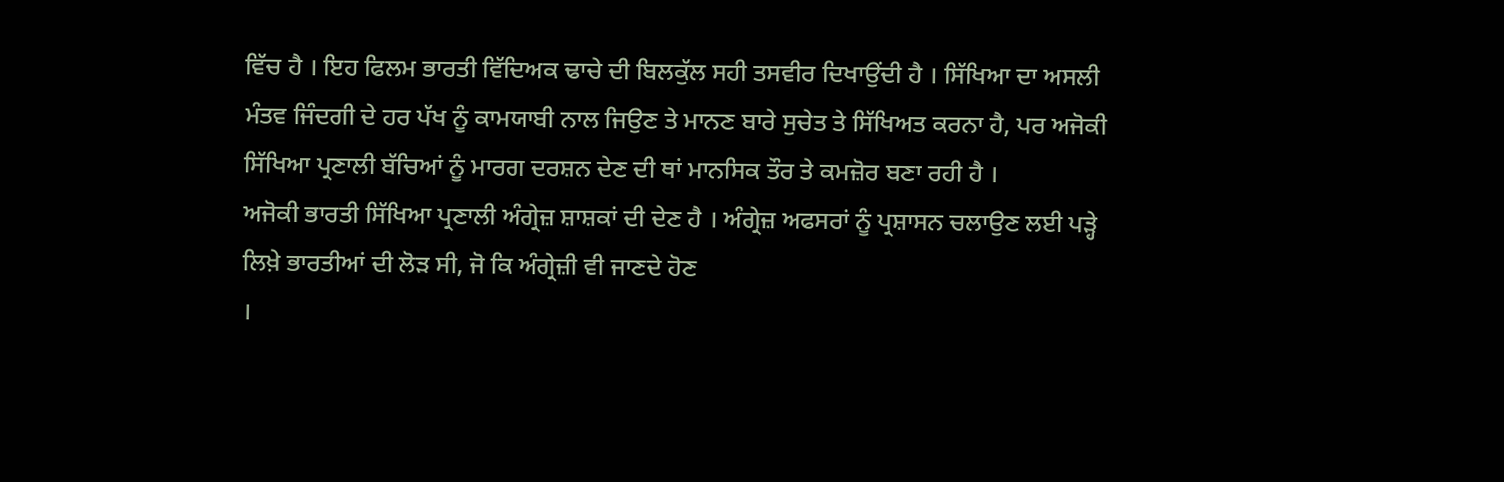ਵਿੱਚ ਹੈ । ਇਹ ਫਿਲਮ ਭਾਰਤੀ ਵਿੱਦਿਅਕ ਢਾਚੇ ਦੀ ਬਿਲਕੁੱਲ ਸਹੀ ਤਸਵੀਰ ਦਿਖਾਉਂਦੀ ਹੈ । ਸਿੱਖਿਆ ਦਾ ਅਸਲੀ ਮੰਤਵ ਜਿੰਦਗੀ ਦੇ ਹਰ ਪੱਖ ਨੂੰ ਕਾਮਯਾਬੀ ਨਾਲ ਜਿਉਣ ਤੇ ਮਾਨਣ ਬਾਰੇ ਸੁਚੇਤ ਤੇ ਸਿੱਖਿਅਤ ਕਰਨਾ ਹੈ, ਪਰ ਅਜੋਕੀ ਸਿੱਖਿਆ ਪ੍ਰਣਾਲੀ ਬੱਚਿਆਂ ਨੂੰ ਮਾਰਗ ਦਰਸ਼ਨ ਦੇਣ ਦੀ ਥਾਂ ਮਾਨਸਿਕ ਤੌਰ ਤੇ ਕਮਜ਼ੋਰ ਬਣਾ ਰਹੀ ਹੈ ।
ਅਜੋਕੀ ਭਾਰਤੀ ਸਿੱਖਿਆ ਪ੍ਰਣਾਲੀ ਅੰਗ੍ਰੇਜ਼ ਸ਼ਾਸ਼ਕਾਂ ਦੀ ਦੇਣ ਹੈ । ਅੰਗ੍ਰੇਜ਼ ਅਫਸਰਾਂ ਨੂੰ ਪ੍ਰਸ਼ਾਸਨ ਚਲਾਉਣ ਲਈ ਪੜ੍ਹੇ ਲਿਖ਼ੇ ਭਾਰਤੀਆਂ ਦੀ ਲੋੜ ਸੀ, ਜੋ ਕਿ ਅੰਗ੍ਰੇਜ਼ੀ ਵੀ ਜਾਣਦੇ ਹੋਣ
।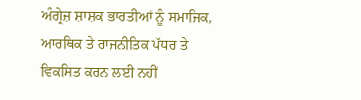ਅੰਗ੍ਰੇਜ਼ ਸ਼ਾਸ਼ਕ ਭਾਰਤੀਆਂ ਨੂੰ ਸਮਾਜਿਕ, ਆਰਥਿਕ ਤੇ ਰਾਜਨੀਤਿਕ ਪੱਧਰ ਤੇ ਵਿਕਸਿਤ ਕਰਨ ਲਈ ਨਹੀਂ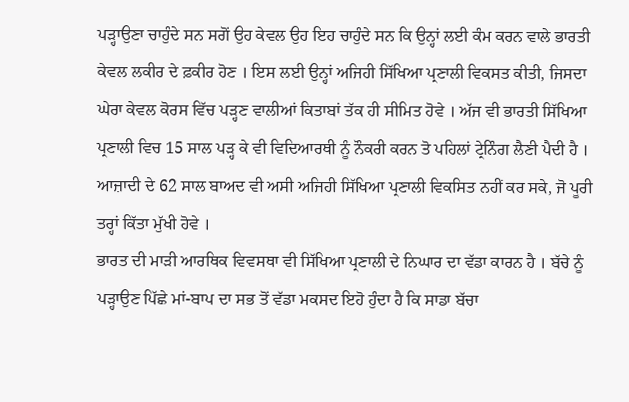ਪੜ੍ਹਾਉਣਾ ਚਾਹੁੰਦੇ ਸਨ ਸਗੋਂ ਉਹ ਕੇਵਲ ਉਹ ਇਹ ਚਾਹੁੰਦੇ ਸਨ ਕਿ ਉਨ੍ਹਾਂ ਲਈ ਕੰਮ ਕਰਨ ਵਾਲੇ ਭਾਰਤੀ ਕੇਵਲ ਲਕੀਰ ਦੇ ਫ਼ਕੀਰ ਹੋਣ । ਇਸ ਲਈ ਉਨ੍ਹਾਂ ਅਜਿਹੀ ਸਿੱਖਿਆ ਪ੍ਰਣਾਲੀ ਵਿਕਸਤ ਕੀਤੀ, ਜਿਸਦਾ ਘੇਰਾ ਕੇਵਲ ਕੋਰਸ ਵਿੱਚ ਪੜ੍ਹਣ ਵਾਲੀਆਂ ਕਿਤਾਬਾਂ ਤੱਕ ਹੀ ਸੀਮਿਤ ਹੋਵੇ । ਅੱਜ ਵੀ ਭਾਰਤੀ ਸਿੱਖਿਆ ਪ੍ਰਣਾਲੀ ਵਿਚ 15 ਸਾਲ ਪੜ੍ਹ ਕੇ ਵੀ ਵਿਦਿਆਰਥੀ ਨੂੰ ਨੌਕਰੀ ਕਰਨ ਤੋ ਪਹਿਲਾਂ ਟ੍ਰੇਨਿੰਗ ਲੈਣੀ ਪੈਦੀ ਹੈ । ਆਜ਼ਾਦੀ ਦੇ 62 ਸਾਲ ਬਾਅਦ ਵੀ ਅਸੀ ਅਜਿਹੀ ਸਿੱਖਿਆ ਪ੍ਰਣਾਲੀ ਵਿਕਸਿਤ ਨਹੀਂ ਕਰ ਸਕੇ, ਜੋ ਪੂਰੀ ਤਰ੍ਹਾਂ ਕਿੱਤਾ ਮੁੱਖੀ ਹੋਵੇ ।
ਭਾਰਤ ਦੀ ਮਾੜੀ ਆਰਥਿਕ ਵਿਵਸਥਾ ਵੀ ਸਿੱਖਿਆ ਪ੍ਰਣਾਲੀ ਦੇ ਨਿਘਾਰ ਦਾ ਵੱਡਾ ਕਾਰਨ ਹੈ । ਬੱਚੇ ਨੂੰ ਪੜ੍ਹਾਉਣ ਪਿੱਛੇ ਮਾਂ-ਬਾਪ ਦਾ ਸਭ ਤੋਂ ਵੱਡਾ ਮਕਸਦ ਇਹੋ ਹੁੰਦਾ ਹੈ ਕਿ ਸਾਡਾ ਬੱਚਾ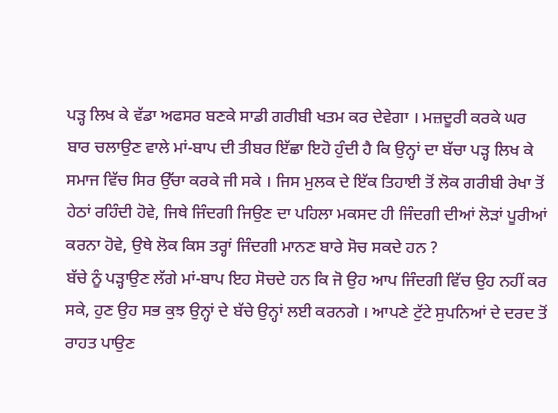ਪੜ੍ਹ ਲਿਖ ਕੇ ਵੱਡਾ ਅਫਸਰ ਬਣਕੇ ਸਾਡੀ ਗਰੀਬੀ ਖਤਮ ਕਰ ਦੇਵੇਗਾ । ਮਜ਼ਦੂਰੀ ਕਰਕੇ ਘਰ ਬਾਰ ਚਲਾਉਣ ਵਾਲੇ ਮਾਂ-ਬਾਪ ਦੀ ਤੀਬਰ ਇੱਛਾ ਇਹੋ ਹੁੰਦੀ ਹੈ ਕਿ ਉਨ੍ਹਾਂ ਦਾ ਬੱਚਾ ਪੜ੍ਹ ਲਿਖ ਕੇ ਸਮਾਜ ਵਿੱਚ ਸਿਰ ਉੱਚਾ ਕਰਕੇ ਜੀ ਸਕੇ । ਜਿਸ ਮੁਲਕ ਦੇ ਇੱਕ ਤਿਹਾਈ ਤੋਂ ਲੋਕ ਗਰੀਬੀ ਰੇਖਾ ਤੋਂ ਹੇਠਾਂ ਰਹਿੰਦੀ ਹੋਵੇ, ਜਿਥੇ ਜਿੰਦਗੀ ਜਿਉਣ ਦਾ ਪਹਿਲਾ ਮਕਸਦ ਹੀ ਜਿੰਦਗੀ ਦੀਆਂ ਲੋੜਾਂ ਪੂਰੀਆਂ ਕਰਨਾ ਹੋਵੇ, ਉਥੇ ਲੋਕ ਕਿਸ ਤਰ੍ਹਾਂ ਜਿੰਦਗੀ ਮਾਨਣ ਬਾਰੇ ਸੋਚ ਸਕਦੇ ਹਨ ?
ਬੱਚੇ ਨੂੰ ਪੜ੍ਹਾਉਣ ਲੱਗੇ ਮਾਂ-ਬਾਪ ਇਹ ਸੋਚਦੇ ਹਨ ਕਿ ਜੋ ਉਹ ਆਪ ਜਿੰਦਗੀ ਵਿੱਚ ਉਹ ਨਹੀਂ ਕਰ ਸਕੇ, ਹੁਣ ਉਹ ਸਭ ਕੁਝ ਉਨ੍ਹਾਂ ਦੇ ਬੱਚੇ ਉਨ੍ਹਾਂ ਲਈ ਕਰਨਗੇ । ਆਪਣੇ ਟੁੱਟੇ ਸੁਪਨਿਆਂ ਦੇ ਦਰਦ ਤੋਂ ਰਾਹਤ ਪਾਉਣ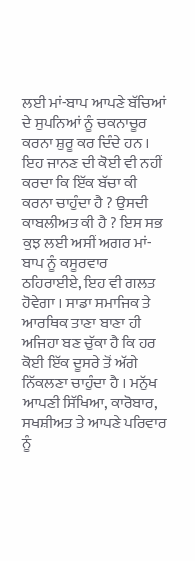ਲਈ ਮਾਂ-ਬਾਪ ਆਪਣੇ ਬੱਚਿਆਂ ਦੇ ਸੁਪਨਿਆਂ ਨੂੰ ਚਕਨਾਚੂਰ ਕਰਨਾ ਸ਼ੁਰੂ ਕਰ ਦਿੰਦੇ ਹਨ । ਇਹ ਜਾਨਣ ਦੀ ਕੋਈ ਵੀ ਨਹੀਂ ਕਰਦਾ ਕਿ ਇੱਕ ਬੱਚਾ ਕੀ ਕਰਨਾ ਚਾਹੁੰਦਾ ਹੈ ? ਉਸਦੀ ਕਾਬਲੀਅਤ ਕੀ ਹੈ ? ਇਸ ਸਭ ਕੁਝ ਲਈ ਅਸੀਂ ਅਗਰ ਮਾਂ-ਬਾਪ ਨੂੰ ਕਸੂਰਵਾਰ ਠਹਿਰਾਈਏ, ਇਹ ਵੀ ਗਲਤ ਹੋਵੇਗਾ । ਸਾਡਾ ਸਮਾਜਿਕ ਤੇ ਆਰਥਿਕ ਤਾਣਾ ਬਾਣਾ ਹੀ ਅਜਿਹਾ ਬਣ ਚੁੱਕਾ ਹੈ ਕਿ ਹਰ ਕੋਈ ਇੱਕ ਦੂਸਰੇ ਤੋਂ ਅੱਗੇ ਨਿੱਕਲਣਾ ਚਾਹੁੰਦਾ ਹੈ । ਮਨੁੱਖ ਆਪਣੀ ਸਿੱਖਿਆ, ਕਾਰੋਬਾਰ, ਸਖਸ਼ੀਅਤ ਤੇ ਆਪਣੇ ਪਰਿਵਾਰ ਨੂੰ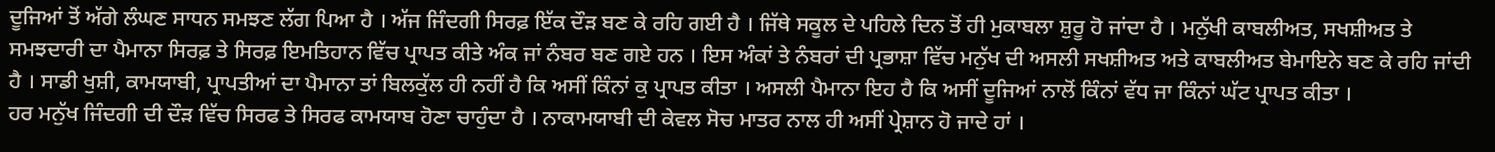ਦੂਜਿਆਂ ਤੋਂ ਅੱਗੇ ਲੰਘਣ ਸਾਧਨ ਸਮਝਣ ਲੱਗ ਪਿਆ ਹੈ । ਅੱਜ ਜਿੰਦਗੀ ਸਿਰਫ਼ ਇੱਕ ਦੌੜ ਬਣ ਕੇ ਰਹਿ ਗਈ ਹੈ । ਜਿੱਥੇ ਸਕੂਲ ਦੇ ਪਹਿਲੇ ਦਿਨ ਤੋਂ ਹੀ ਮੁਕਾਬਲਾ ਸ਼ੁਰੂ ਹੋ ਜਾਂਦਾ ਹੈ । ਮਨੁੱਖੀ ਕਾਬਲੀਅਤ, ਸਖਸ਼ੀਅਤ ਤੇ ਸਮਝਦਾਰੀ ਦਾ ਪੈਮਾਨਾ ਸਿਰਫ਼ ਤੇ ਸਿਰਫ਼ ਇਮਤਿਹਾਨ ਵਿੱਚ ਪ੍ਰਾਪਤ ਕੀਤੇ ਅੰਕ ਜਾਂ ਨੰਬਰ ਬਣ ਗਏ ਹਨ । ਇਸ ਅੰਕਾਂ ਤੇ ਨੰਬਰਾਂ ਦੀ ਪ੍ਰਭਾਸ਼ਾ ਵਿੱਚ ਮਨੁੱਖ ਦੀ ਅਸਲੀ ਸਖਸ਼ੀਅਤ ਅਤੇ ਕਾਬਲੀਅਤ ਬੇਮਾਇਨੇ ਬਣ ਕੇ ਰਹਿ ਜਾਂਦੀ ਹੈ । ਸਾਡੀ ਖੁਸ਼ੀ, ਕਾਮਯਾਬੀ, ਪ੍ਰਾਪਤੀਆਂ ਦਾ ਪੈਮਾਨਾ ਤਾਂ ਬਿਲਕੁੱਲ ਹੀ ਨਹੀਂ ਹੈ ਕਿ ਅਸੀਂ ਕਿੰਨਾਂ ਕੁ ਪ੍ਰਾਪਤ ਕੀਤਾ । ਅਸਲੀ ਪੈਮਾਨਾ ਇਹ ਹੈ ਕਿ ਅਸੀਂ ਦੂਜਿਆਂ ਨਾਲੋਂ ਕਿੰਨਾਂ ਵੱਧ ਜਾ ਕਿੰਨਾਂ ਘੱਟ ਪ੍ਰਾਪਤ ਕੀਤਾ ।
ਹਰ ਮਨੁੱਖ ਜਿੰਦਗੀ ਦੀ ਦੌੜ ਵਿੱਚ ਸਿਰਫ ਤੇ ਸਿਰਫ ਕਾਮਯਾਬ ਹੋਣਾ ਚਾਹੁੰਦਾ ਹੈ । ਨਾਕਾਮਯਾਬੀ ਦੀ ਕੇਵਲ ਸੋਚ ਮਾਤਰ ਨਾਲ ਹੀ ਅਸੀਂ ਪ੍ਰੇਸ਼ਾਨ ਹੋ ਜਾਦੇ ਹਾਂ ।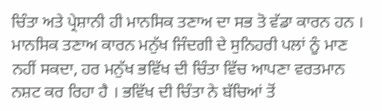ਚਿੰਤਾ ਅਤੇ ਪ੍ਰੇਸ਼ਾਨੀ ਹੀ ਮਾਨਸਿਕ ਤਣਾਅ ਦਾ ਸਭ ਤੋ ਵੱਡਾ ਕਾਰਨ ਹਨ । ਮਾਨਸਿਕ ਤਣਾਅ ਕਾਰਨ ਮਨੁੱਖ ਜਿੰਦਗੀ ਦੇ ਸੁਨਿਹਰੀ ਪਲਾਂ ਨੂੰ ਮਾਣ ਨਹੀਂ ਸਕਦਾ, ਹਰ ਮਨੁੱਖ ਭਵਿੱਖ ਦੀ ਚਿੰਤਾ ਵਿੱਚ ਆਪਣਾ ਵਰਤਮਾਨ ਨਸ਼ਟ ਕਰ ਰਿਹਾ ਹੈ । ਭਵਿੱਖ ਦੀ ਚਿੰਤਾ ਨੇ ਬੱਚਿਆਂ ਤੋਂ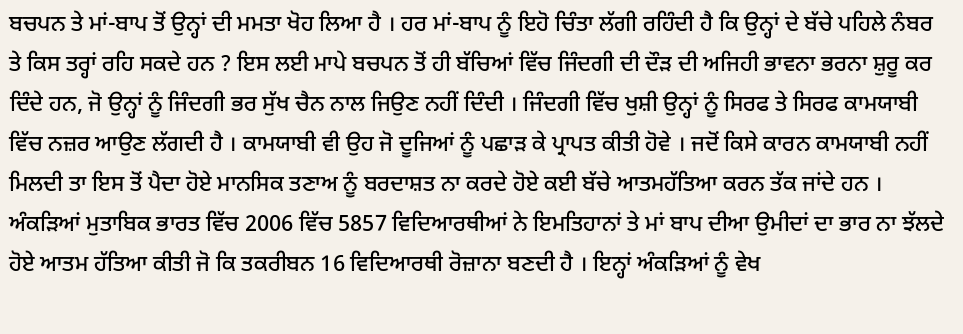ਬਚਪਨ ਤੇ ਮਾਂ-ਬਾਪ ਤੋਂ ਉਨ੍ਹਾਂ ਦੀ ਮਮਤਾ ਖੋਹ ਲਿਆ ਹੈ । ਹਰ ਮਾਂ-ਬਾਪ ਨੂੰ ਇਹੋ ਚਿੰਤਾ ਲੱਗੀ ਰਹਿੰਦੀ ਹੈ ਕਿ ਉਨ੍ਹਾਂ ਦੇ ਬੱਚੇ ਪਹਿਲੇ ਨੰਬਰ ਤੇ ਕਿਸ ਤਰ੍ਹਾਂ ਰਹਿ ਸਕਦੇ ਹਨ ? ਇਸ ਲਈ ਮਾਪੇ ਬਚਪਨ ਤੋਂ ਹੀ ਬੱਚਿਆਂ ਵਿੱਚ ਜਿੰਦਗੀ ਦੀ ਦੌੜ ਦੀ ਅਜਿਹੀ ਭਾਵਨਾ ਭਰਨਾ ਸ਼ੁਰੂ ਕਰ ਦਿੰਦੇ ਹਨ, ਜੋ ਉਨ੍ਹਾਂ ਨੂੰ ਜਿੰਦਗੀ ਭਰ ਸੁੱਖ ਚੈਨ ਨਾਲ ਜਿਉਣ ਨਹੀਂ ਦਿੰਦੀ । ਜਿੰਦਗੀ ਵਿੱਚ ਖੁਸ਼ੀ ਉਨ੍ਹਾਂ ਨੂੰ ਸਿਰਫ ਤੇ ਸਿਰਫ ਕਾਮਯਾਬੀ ਵਿੱਚ ਨਜ਼ਰ ਆਉਣ ਲੱਗਦੀ ਹੈ । ਕਾਮਯਾਬੀ ਵੀ ਉਹ ਜੋ ਦੂਜਿਆਂ ਨੂੰ ਪਛਾੜ ਕੇ ਪ੍ਰਾਪਤ ਕੀਤੀ ਹੋਵੇ । ਜਦੋਂ ਕਿਸੇ ਕਾਰਨ ਕਾਮਯਾਬੀ ਨਹੀਂ ਮਿਲਦੀ ਤਾ ਇਸ ਤੋਂ ਪੈਦਾ ਹੋਏ ਮਾਨਸਿਕ ਤਣਾਅ ਨੂੰ ਬਰਦਾਸ਼ਤ ਨਾ ਕਰਦੇ ਹੋਏ ਕਈ ਬੱਚੇ ਆਤਮਹੱਤਿਆ ਕਰਨ ਤੱਕ ਜਾਂਦੇ ਹਨ । ਅੰਕੜਿਆਂ ਮੁਤਾਬਿਕ ਭਾਰਤ ਵਿੱਚ 2006 ਵਿੱਚ 5857 ਵਿਦਿਆਰਥੀਆਂ ਨੇ ਇਮਤਿਹਾਨਾਂ ਤੇ ਮਾਂ ਬਾਪ ਦੀਆ ਉਮੀਦਾਂ ਦਾ ਭਾਰ ਨਾ ਝੱਲਦੇ ਹੋਏ ਆਤਮ ਹੱਤਿਆ ਕੀਤੀ ਜੋ ਕਿ ਤਕਰੀਬਨ 16 ਵਿਦਿਆਰਥੀ ਰੋਜ਼ਾਨਾ ਬਣਦੀ ਹੈ । ਇਨ੍ਹਾਂ ਅੰਕੜਿਆਂ ਨੂੰ ਵੇਖ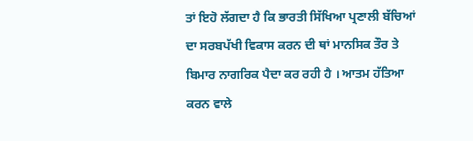ਤਾਂ ਇਹੋ ਲੱਗਦਾ ਹੈ ਕਿ ਭਾਰਤੀ ਸਿੱਖਿਆ ਪ੍ਰਣਾਲੀ ਬੱਚਿਆਂ ਦਾ ਸਰਬਪੱਖੀ ਵਿਕਾਸ ਕਰਨ ਦੀ ਥਾਂ ਮਾਨਸਿਕ ਤੌਰ ਤੇ ਬਿਮਾਰ ਨਾਗਰਿਕ ਪੈਦਾ ਕਰ ਰਹੀ ਹੈ । ਆਤਮ ਹੱਤਿਆ ਕਰਨ ਵਾਲੇ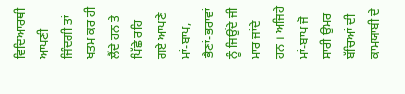ਵਿਦਿਆਰਥੀ ਆਪਣੀ ਜਿੰਦਗੀ ਤਾਂ ਖਤਮ ਕਰ ਹੀ ਲੈਂਦੇ ਹਨ ਤੇ ਪਿੱਛੇ ਰਹਿ ਗਏ ਆਪਣੇ ਮਾਂ-ਬਾਪ, ਭੈਣਾਂ-ਭਰਾਵਾਂ ਨੂੰ ਜਿਉਂਦੇ ਜੀ ਮਾਰ ਜਾਂਦੇ ਹਨ । ਅਜਿਹੇ ਮਾਂ-ਬਾਪ ਜੋ ਸਾਰੀ ਉਮਰ ਬੱਚਿਆਂ ਦੀ ਕਾਮਯਾਬੀ ਦੇ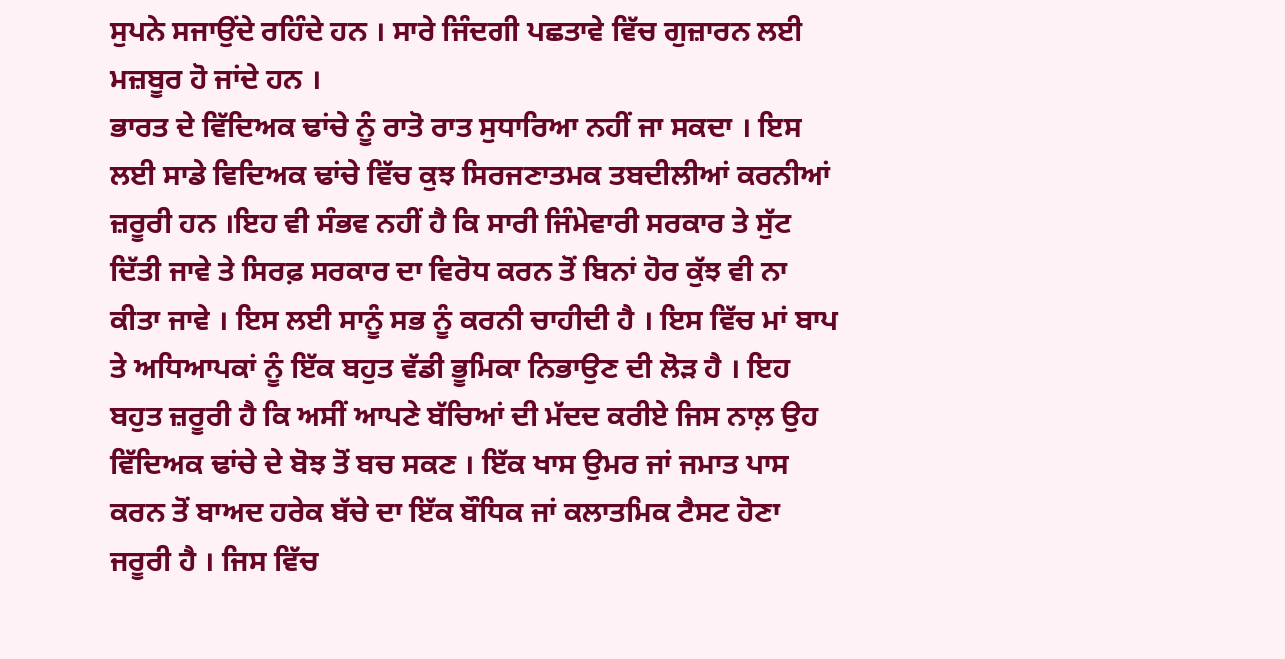ਸੁਪਨੇ ਸਜਾਉਂਦੇ ਰਹਿੰਦੇ ਹਨ । ਸਾਰੇ ਜਿੰਦਗੀ ਪਛਤਾਵੇ ਵਿੱਚ ਗੁਜ਼ਾਰਨ ਲਈ ਮਜ਼ਬੂਰ ਹੋ ਜਾਂਦੇ ਹਨ ।
ਭਾਰਤ ਦੇ ਵਿੱਦਿਅਕ ਢਾਂਚੇ ਨੂੰ ਰਾਤੋ ਰਾਤ ਸੁਧਾਰਿਆ ਨਹੀਂ ਜਾ ਸਕਦਾ । ਇਸ ਲਈ ਸਾਡੇ ਵਿਦਿਅਕ ਢਾਂਚੇ ਵਿੱਚ ਕੁਝ ਸਿਰਜਣਾਤਮਕ ਤਬਦੀਲੀਆਂ ਕਰਨੀਆਂ ਜ਼ਰੂਰੀ ਹਨ ।ਇਹ ਵੀ ਸੰਭਵ ਨਹੀਂ ਹੈ ਕਿ ਸਾਰੀ ਜਿੰਮੇਵਾਰੀ ਸਰਕਾਰ ਤੇ ਸੁੱਟ ਦਿੱਤੀ ਜਾਵੇ ਤੇ ਸਿਰਫ਼ ਸਰਕਾਰ ਦਾ ਵਿਰੋਧ ਕਰਨ ਤੋਂ ਬਿਨਾਂ ਹੋਰ ਕੁੱਝ ਵੀ ਨਾ ਕੀਤਾ ਜਾਵੇ । ਇਸ ਲਈ ਸਾਨੂੰ ਸਭ ਨੂੰ ਕਰਨੀ ਚਾਹੀਦੀ ਹੈ । ਇਸ ਵਿੱਚ ਮਾਂ ਬਾਪ ਤੇ ਅਧਿਆਪਕਾਂ ਨੂੰ ਇੱਕ ਬਹੁਤ ਵੱਡੀ ਭੂਮਿਕਾ ਨਿਭਾਉਣ ਦੀ ਲੋੜ ਹੈ । ਇਹ ਬਹੁਤ ਜ਼ਰੂਰੀ ਹੈ ਕਿ ਅਸੀਂ ਆਪਣੇ ਬੱਚਿਆਂ ਦੀ ਮੱਦਦ ਕਰੀਏ ਜਿਸ ਨਾਲ਼ ਉਹ ਵਿੱਦਿਅਕ ਢਾਂਚੇ ਦੇ ਬੋਝ ਤੋਂ ਬਚ ਸਕਣ । ਇੱਕ ਖਾਸ ਉਮਰ ਜਾਂ ਜਮਾਤ ਪਾਸ ਕਰਨ ਤੋਂ ਬਾਅਦ ਹਰੇਕ ਬੱਚੇ ਦਾ ਇੱਕ ਬੌਧਿਕ ਜਾਂ ਕਲਾਤਮਿਕ ਟੈਸਟ ਹੋਣਾ ਜਰੂਰੀ ਹੈ । ਜਿਸ ਵਿੱਚ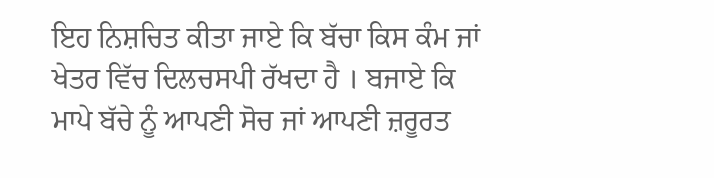ਇਹ ਨਿਸ਼ਚਿਤ ਕੀਤਾ ਜਾਏ ਕਿ ਬੱਚਾ ਕਿਸ ਕੰਮ ਜਾਂ ਖੇਤਰ ਵਿੱਚ ਦਿਲਚਸਪੀ ਰੱਖਦਾ ਹੈ । ਬਜਾਏ ਕਿ ਮਾਪੇ ਬੱਚੇ ਨੂੰ ਆਪਣੀ ਸੋਚ ਜਾਂ ਆਪਣੀ ਜ਼ਰੂਰਤ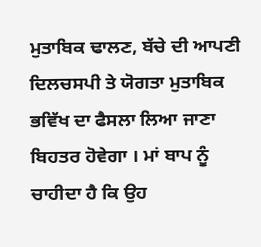ਮੁਤਾਬਿਕ ਢਾਲਣ, ਬੱਚੇ ਦੀ ਆਪਣੀ ਦਿਲਚਸਪੀ ਤੇ ਯੋਗਤਾ ਮੁਤਾਬਿਕ ਭਵਿੱਖ ਦਾ ਫੈਸਲਾ ਲਿਆ ਜਾਣਾ ਬਿਹਤਰ ਹੋਵੇਗਾ । ਮਾਂ ਬਾਪ ਨੂੰ ਚਾਹੀਦਾ ਹੈ ਕਿ ਉਹ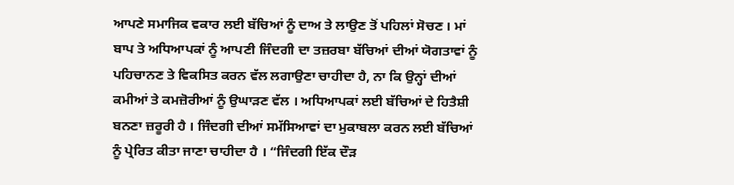ਆਪਣੇ ਸਮਾਜਿਕ ਵਕਾਰ ਲਈ ਬੱਚਿਆਂ ਨੂੰ ਦਾਅ ਤੇ ਲਾਉਣ ਤੋਂ ਪਹਿਲਾਂ ਸੋਚਣ । ਮਾਂ ਬਾਪ ਤੇ ਅਧਿਆਪਕਾਂ ਨੂੰ ਆਪਣੀ ਜਿੰਦਗੀ ਦਾ ਤਜ਼ਰਬਾ ਬੱਚਿਆਂ ਦੀਆਂ ਯੋਗਤਾਵਾਂ ਨੂੰ ਪਹਿਚਾਨਣ ਤੇ ਵਿਕਸਿਤ ਕਰਨ ਵੱਲ ਲਗਾਉਣਾ ਚਾਹੀਦਾ ਹੈ, ਨਾ ਕਿ ਉਨ੍ਹਾਂ ਦੀਆਂ ਕਮੀਆਂ ਤੇ ਕਮਜ਼ੋਰੀਆਂ ਨੂੰ ਉਘਾੜਣ ਵੱਲ । ਅਧਿਆਪਕਾਂ ਲਈ ਬੱਚਿਆਂ ਦੇ ਹਿਤੈਸ਼ੀ ਬਨਣਾ ਜ਼ਰੂਰੀ ਹੈ । ਜਿੰਦਗੀ ਦੀਆਂ ਸਮੱਸਿਆਵਾਂ ਦਾ ਮੁਕਾਬਲਾ ਕਰਨ ਲਈ ਬੱਚਿਆਂ ਨੂੰ ਪ੍ਰੇਰਿਤ ਕੀਤਾ ਜਾਣਾ ਚਾਹੀਦਾ ਹੈ । “ਜਿੰਦਗੀ ਇੱਕ ਦੌੜ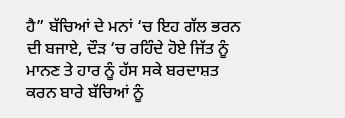ਹੈ” ਬੱਚਿਆਂ ਦੇ ਮਨਾਂ ‘ਚ ਇਹ ਗੱਲ ਭਰਨ ਦੀ ਬਜਾਏ, ਦੌੜ ‘ਚ ਰਹਿੰਦੇ ਹੋਏ ਜਿੱਤ ਨੂੰ ਮਾਨਣ ਤੇ ਹਾਰ ਨੂੰ ਹੱਸ ਸਕੇ ਬਰਦਾਸ਼ਤ ਕਰਨ ਬਾਰੇ ਬੱਚਿਆਂ ਨੂੰ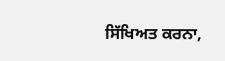ਸਿੱਖਿਅਤ ਕਰਨਾ,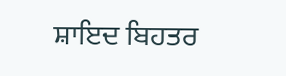ਸ਼ਾਇਦ ਬਿਹਤਰ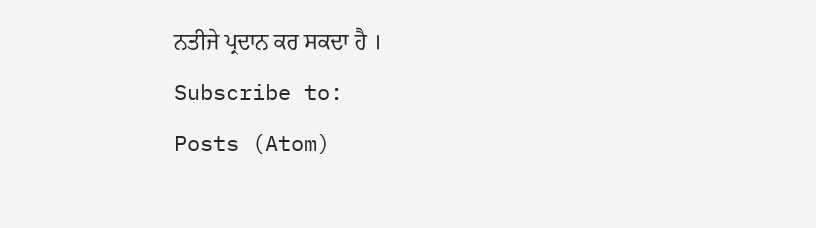ਨਤੀਜੇ ਪ੍ਰਦਾਨ ਕਰ ਸਕਦਾ ਹੈ ।
Subscribe to:
Posts (Atom)